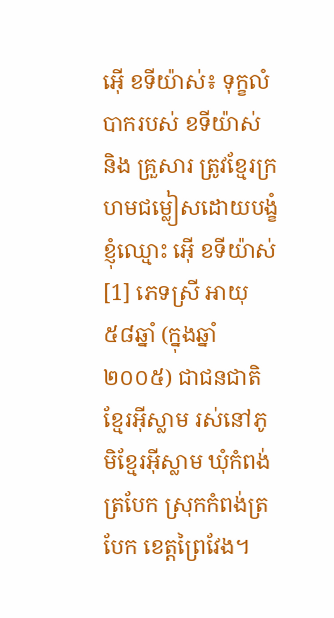អ៊ើ ខទីយ៉ាស់៖ ទុក្ខលំបាករបស់ ខទីយ៉ាស់ និង គ្រួសារ ត្រូវខ្មែរក្រហមជម្លៀសដោយបង្ខំ
ខ្ញុំឈ្មោះ អ៊ើ ខទីយ៉ាស់[1] ភេទស្រី អាយុ៥៨ឆ្នាំ (ក្នុងឆ្នាំ២០០៥) ជាជនជាតិខ្មែរអ៊ីស្លាម រស់នៅភូមិខ្មែរអ៊ីស្លាម ឃុំកំពង់ត្របែក ស្រុកកំពង់ត្របែក ខេត្តព្រៃវែង។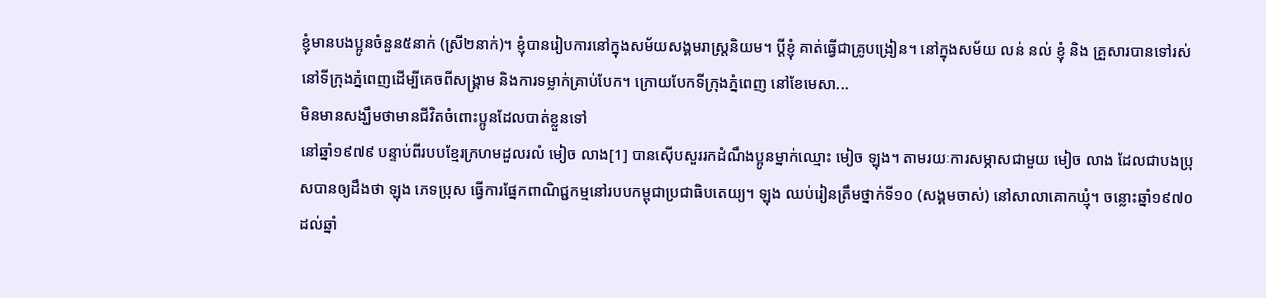ខ្ញុំមានបងប្អូនចំនួន៥នាក់ (ស្រី២នាក់)។ ខ្ញុំបានរៀបការនៅក្នុងសម័យសង្គមរាស្ត្រនិយម។ ប្តីខ្ញុំ គាត់ធ្វើជាគ្រូបង្រៀន។ នៅក្នុងសម័យ លន់ នល់ ខ្ញុំ និង គ្រួសារបានទៅរស់នៅទីក្រុងភ្នំពេញដើម្បីគេចពីសង្គ្រាម និងការទម្លាក់គ្រាប់បែក។ ក្រោយបែកទីក្រុងភ្នំពេញ នៅខែមេសា...
មិនមានសង្ឃឹមថាមានជីវិតចំពោះប្អូនដែលបាត់ខ្លួនទៅ
នៅឆ្នាំ១៩៧៩ បន្ទាប់ពីរបបខ្មែរក្រហមដួលរលំ មៀច លាង[1] បានស៊ើបសួររកដំណឹងប្អូនម្នាក់ឈ្មោះ មៀច ឡុង។ តាមរយៈការសម្ភាសជាមួយ មៀច លាង ដែលជាបងប្រុសបានឲ្យដឹងថា ឡុង ភេទប្រុស ធ្វើការផ្នែកពាណិជ្ជកម្មនៅរបបកម្ពុជាប្រជាធិបតេយ្យ។ ឡុង ឈប់រៀនត្រឹមថ្នាក់ទី១០ (សង្គមចាស់) នៅសាលាគោកឃ្មុំ។ ចន្លោះឆ្នាំ១៩៧០ ដល់ឆ្នាំ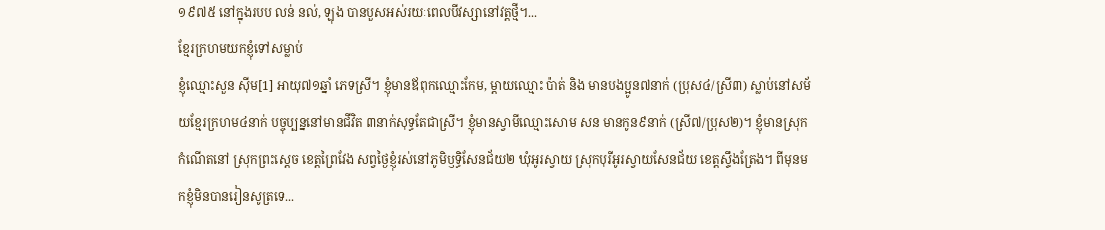១៩៧៥ នៅក្នុងរបប លន់ នល់, ឡុង បានបួសអស់រយៈពេលបីវស្សានៅវត្តថ្មី។...
ខ្មែរក្រហមយកខ្ញុំទៅសម្លាប់
ខ្ញុំឈ្មោះសួន ស៊ីម[1] អាយុ៧១ឆ្នាំ ភេទស្រី។ ខ្ញុំមានឪពុកឈ្មោះកែម, ម្ដាយឈ្មោះ ប៉ាត់ និង មានបងប្អូន៧នាក់ (ប្រុស៤/ស្រី៣) ស្លាប់នៅសម័យខ្មែរក្រហម៤នាក់ បច្ចុប្បន្ននៅមានជីវិត ៣នាក់សុទ្ធតែជាស្រី។ ខ្ញុំមានស្វាមីឈ្មោះសោម សន មានកូន៩នាក់ (ស្រី៧/ប្រុស២)។ ខ្ញុំមានស្រុកកំណើតនៅ ស្រុកព្រះស្ដេច ខេត្តព្រៃវែង សព្វថ្ងៃខ្ញុំរស់នៅភូមិឫទ្ធិសែនជ័យ២ ឃុំអូរស្វាយ ស្រុកបុរីអូរស្វាយសែនជ័យ ខេត្តស្ទឹងត្រែង។ ពីមុនមកខ្ញុំមិនបានរៀនសូត្រទេ...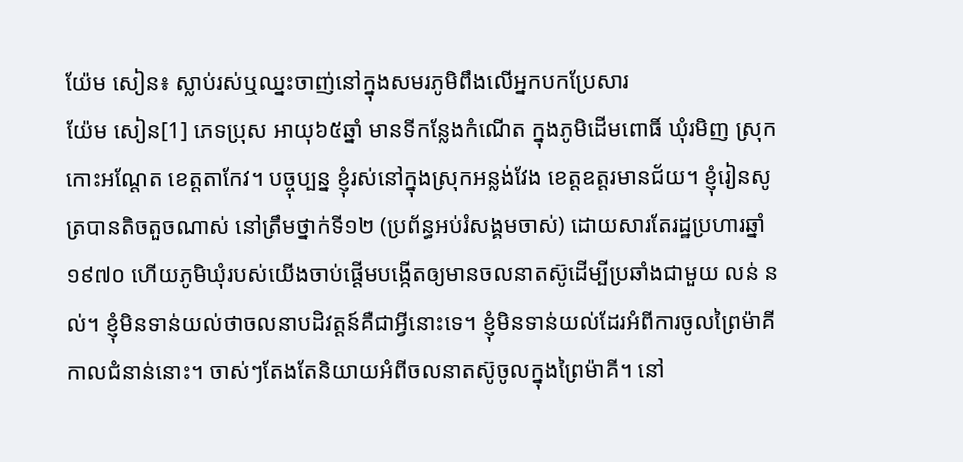យ៉ែម សៀន៖ ស្លាប់រស់ឬឈ្នះចាញ់នៅក្នុងសមរភូមិពឹងលើអ្នកបកប្រែសារ
យ៉ែម សៀន[1] ភេទប្រុស អាយុ៦៥ឆ្នាំ មានទីកន្លែងកំណើត ក្នុងភូមិដើមពោធិ៍ ឃុំរមិញ ស្រុកកោះអណ្ដែត ខេត្ដតាកែវ។ បច្ចុប្បន្ន ខ្ញុំរស់នៅក្នុងស្រុកអន្លង់វែង ខេត្ដឧត្ដរមានជ័យ។ ខ្ញុំរៀនសូត្របានតិចតួចណាស់ នៅត្រឹមថ្នាក់ទី១២ (ប្រព័ន្ធអប់រំសង្គមចាស់) ដោយសារតែរដ្ឋប្រហារឆ្នាំ១៩៧០ ហើយភូមិឃុំរបស់យើងចាប់ផ្ដើមបង្កើតឲ្យមានចលនាតស៊ូដើម្បីប្រឆាំងជាមួយ លន់ នល់។ ខ្ញុំមិនទាន់យល់ថាចលនាបដិវត្ដន៍គឺជាអ្វីនោះទេ។ ខ្ញុំមិនទាន់យល់ដែរអំពីការចូលព្រៃម៉ាគី កាលជំនាន់នោះ។ ចាស់ៗតែងតែនិយាយអំពីចលនាតស៊ូចូលក្នុងព្រៃម៉ាគី។ នៅ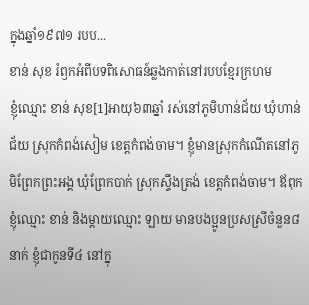ក្នុងឆ្នាំ១៩៧១ របប...
ខាន់ សុខ រំឭកអំពីបទពិសោធន៍ឆ្លងកាត់នៅរបបខ្មែរក្រហម
ខ្ញុំឈ្មោះ ខាន់ សុខ[1]អាយុ៦៣ឆ្នាំ រស់នៅភូមិហាន់ជ័យ ឃុំហាន់ជ័យ ស្រុកកំពង់សៀម ខេត្តកំពង់ចាម។ ខ្ញុំមានស្រុកកំណើតនៅភូមិព្រែកព្រះអង្គ ឃុំព្រែកបាក់ ស្រុកស្ទឹងត្រង់ ខេត្តកំពង់ចាម។ ឪពុកខ្ញុំឈ្មោះ ខាន់ និងម្ដាយឈ្មោះ ឡាយ មានបងប្អូនប្រសស្រីចំនួន៨នាក់ ខ្ញុំជាកូនទី៤ នៅក្នុ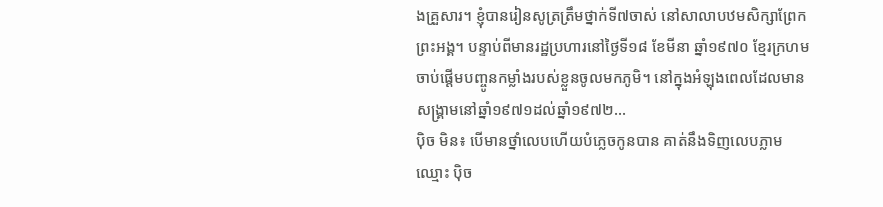ងគ្រួសារ។ ខ្ញុំបានរៀនសូត្រត្រឹមថ្នាក់ទី៧ចាស់ នៅសាលាបឋមសិក្សាព្រែកព្រះអង្គ។ បន្ទាប់ពីមានរដ្ឋប្រហារនៅថ្ងៃទី១៨ ខែមីនា ឆ្នាំ១៩៧០ ខ្មែរក្រហមចាប់ផ្ដើមបញ្ចូនកម្លាំងរបស់ខ្លួនចូលមកភូមិ។ នៅក្នុងអំឡុងពេលដែលមានសង្រ្គាមនៅឆ្នាំ១៩៧១ដល់ឆ្នាំ១៩៧២...
ប៉ិច មិន៖ បើមានថ្នាំលេបហើយបំភ្លេចកូនបាន គាត់នឹងទិញលេបភ្លាម
ឈ្មោះ ប៉ិច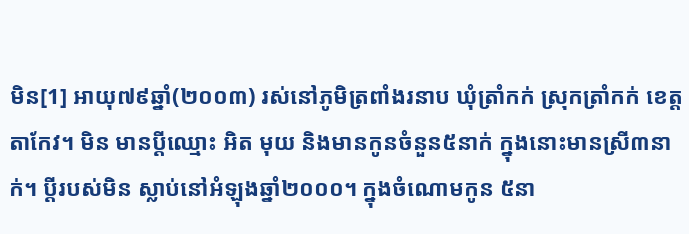មិន[1] អាយុ៧៩ឆ្នាំ(២០០៣) រស់នៅភូមិត្រពាំងរនាប ឃុំត្រាំកក់ ស្រុកត្រាំកក់ ខេត្តតាកែវ។ មិន មានប្ដីឈ្មោះ អិត មុយ និងមានកូនចំនួន៥នាក់ ក្នុងនោះមានស្រី៣នាក់។ ប្ដីរបស់មិន ស្លាប់នៅអំឡុងឆ្នាំ២០០០។ ក្នុងចំណោមកូន ៥នា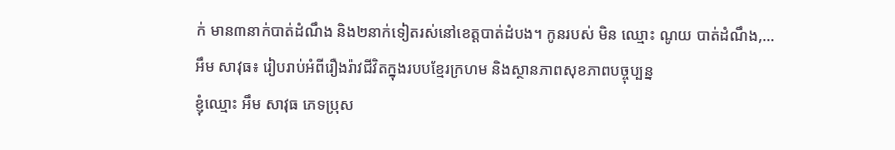ក់ មាន៣នាក់បាត់ដំណឹង និង២នាក់ទៀតរស់នៅខេត្តបាត់ដំបង។ កូនរបស់ មិន ឈ្មោះ ណូយ បាត់ដំណឹង,...
អឹម សាវុធ៖ រៀបរាប់អំពីរឿងរ៉ាវជីវិតក្នុងរបបខ្មែរក្រហម និងស្ថានភាពសុខភាពបច្ចុប្បន្ន
ខ្ញុំឈ្មោះ អឹម សាវុធ ភេទប្រុស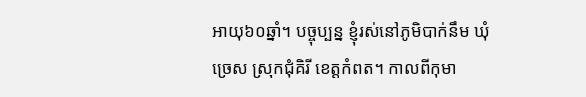អាយុ៦០ឆ្នាំ។ បច្ចុប្បន្ន ខ្ញុំរស់នៅភូមិបាក់នឹម ឃុំច្រេស ស្រុកជុំគិរី ខេត្តកំពត។ កាលពីកុមា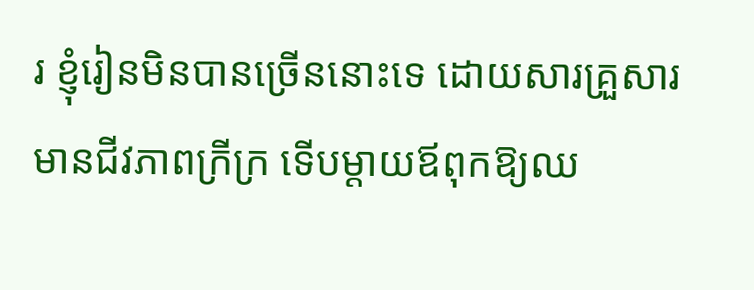រ ខ្ញុំរៀនមិនបានច្រើននោះទេ ដោយសារគ្រួសារមានជីវភាពក្រីក្រ ទើបម្ដាយឪពុកឱ្យឈ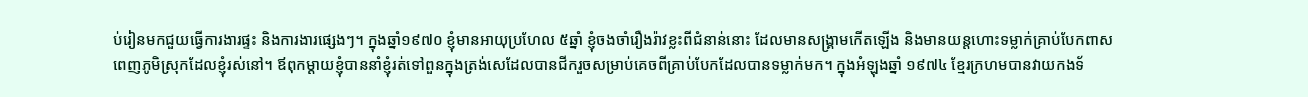ប់រៀនមកជួយធ្វើការងារផ្ទះ និងការងារផ្សេងៗ។ ក្នុងឆ្នាំ១៩៧០ ខ្ញុំមានអាយុប្រហែល ៥ឆ្នាំ ខ្ញុំចងចាំរឿងរ៉ាវខ្លះពីជំនាន់នោះ ដែលមានសង្គ្រាមកើតឡើង និងមានយន្តហោះទម្លាក់គ្រាប់បែកពាសពេញភូមិស្រុកដែលខ្ញុំរស់នៅ។ ឪពុកម្ដាយខ្ញុំបាននាំខ្ញុំរត់ទៅពួនក្នុងត្រង់សេដែលបានជីករួចសម្រាប់គេចពីគ្រាប់បែកដែលបានទម្លាក់មក។ ក្នុងអំឡុងឆ្នាំ ១៩៧៤ ខ្មែរក្រហមបានវាយកងទ័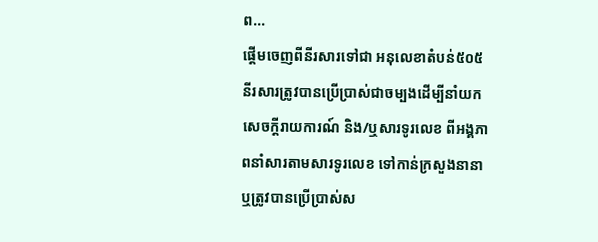ព...
ផ្ដើមចេញពីនីរសារទៅជា អនុលេខាតំបន់៥០៥
នីរសារត្រូវបានប្រើប្រាស់ជាចម្បងដើម្បីនាំយកសេចក្ដីរាយការណ៍ និង/ឬសារទូរលេខ ពីអង្គភាពនាំសារតាមសារទូរលេខ ទៅកាន់ក្រសួងនានា ឬត្រូវបានប្រើប្រាស់ស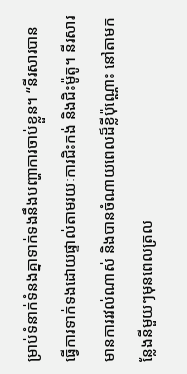ម្រាប់ទំនាក់ទំនងគ្នាទាក់ទងនឹងបញ្ហាការចាប់ខ្លួន។ “នីរសារបានធ្វើការទាក់ទងដោយផ្ទាល់តាមរយៈការជិះកង់ និងជិះម៉ូតូ។ នីរសារមានការរវល់ណាស់ និងបានចំណាយពេលដ៏ខ្លីប៉ុណ្ណោះ នៅតាមកន្លែងនីមួយៗមុនពេលត្រល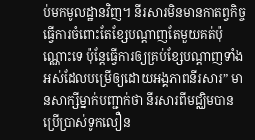ប់មកមូលដ្ឋានវិញ។ នីរសារមិនមានកាតព្វកិច្ចធ្វើការចំពោះតែខ្សែបណ្ដាញតែមួយគត់ប៉ុណ្ណោះទេ ប៉ុន្តែធ្វើការឲ្យគ្រប់ខ្សែបណ្ដាញទាំងអស់ដែលបម្រើឲ្យដោយអង្គភាពនីរសារ” មានសាក្សីម្នាក់បញ្ជាក់ថា នីរសារពីមជ្ឈិមបានប្រើប្រាស់ទូកលឿន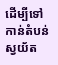ដើម្បីទៅកាន់តំបន់ស្វយ័ត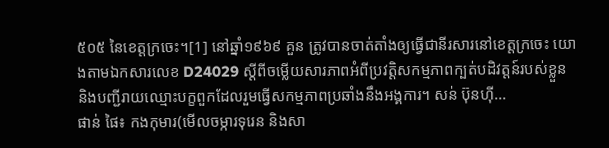៥០៥ នៃខេត្តក្រចេះ។[1] នៅឆ្នាំ១៩៦៩ គួន ត្រូវបានចាត់តាំងឲ្យធ្វើជានីរសារនៅខេត្តក្រចេះ យោងតាមឯកសារលេខ D24029 ស្ដីពីចម្លើយសារភាពអំពីប្រវត្ដិសកម្មភាពក្បត់បដិវត្ដន៍របស់ខ្លួន និងបញ្ជីរាយឈ្មោះបក្ខពួកដែលរួមធ្វើសកម្មភាពប្រឆាំងនឹងអង្គការ។ សន់ ប៊ុនហ៊ី...
ផាន់ ផៃ៖ កងកុមារ(មើលចម្ការទុរេន និងសា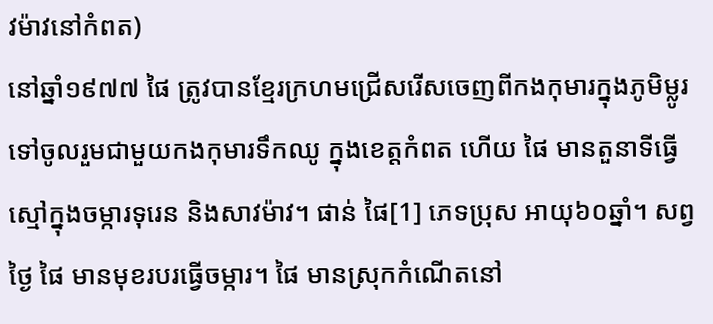វម៉ាវនៅកំពត)
នៅឆ្នាំ១៩៧៧ ផៃ ត្រូវបានខ្មែរក្រហមជ្រើសរើសចេញពីកងកុមារក្នុងភូមិម្លូរ ទៅចូលរួមជាមួយកងកុមារទឹកឈូ ក្នុងខេត្តកំពត ហើយ ផៃ មានតួនាទីធ្វើស្មៅក្នុងចម្ការទុរេន និងសាវម៉ាវ។ ផាន់ ផៃ[1] ភេទប្រុស អាយុ៦០ឆ្នាំ។ សព្វថ្ងៃ ផៃ មានមុខរបរធ្វើចម្ការ។ ផៃ មានស្រុកកំណើតនៅ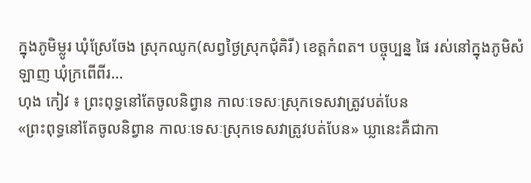ក្នុងភូមិម្លូរ ឃុំស្រែចែង ស្រុកឈូក(សព្វថ្ងៃស្រុកជុំគិរី) ខេត្តកំពត។ បច្ចុប្បន្ន ផៃ រស់នៅក្នុងភូមិសំឡាញ ឃុំក្រពើពីរ...
ហុង កៀវ ៖ ព្រះពុទ្ធនៅតែចូលនិព្វាន កាលៈទេសៈស្រុកទេសវាត្រូវបត់បែន
«ព្រះពុទ្ធនៅតែចូលនិព្វាន កាលៈទេសៈស្រុកទេសវាត្រូវបត់បែន» ឃ្លានេះគឺជាកា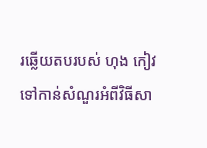រឆ្លើយតបរបស់ ហុង កៀវ ទៅកាន់សំណួរអំពីវិធីសា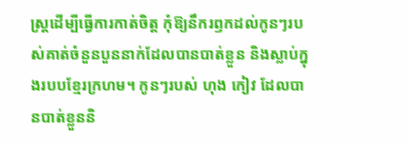ស្រ្តដើម្បីធ្វើការកាត់ចិត្ត កុំឱ្យនឹករឭកដល់កូនៗរបស់គាត់ចំនួនបួននាក់ដែលបានបាត់ខ្លួន និងស្លាប់ក្នុងរបបខ្មែរក្រហម។ កូនៗរបស់ ហុង កៀវ ដែលបានបាត់ខ្លួននិ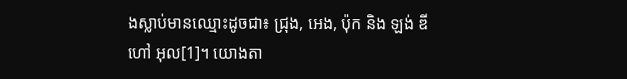ងស្លាប់មានឈ្មោះដូចជា៖ ជ្រុង, អេង, ប៉ុក និង ឡង់ ឌី ហៅ អុល[1]។ យោងតា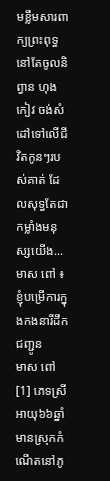មខ្លឹមសារពាក្យព្រះពុទ្ធនៅតែចូលនិព្វាន ហុង កៀវ ចង់សំដៅទៅលើជីវិតកូនៗរបស់គាត់ ដែលសុទ្ធតែជាកម្លាំងមនុស្សយើង...
មាស ពៅ ៖ ខ្ញុំបម្រើការក្នុងកងនារីដឹកជញ្ជូន
មាស ពៅ[1] ភេទស្រី អាយុ៦៦ឆ្នាំ មានស្រុកកំណើតនៅភូ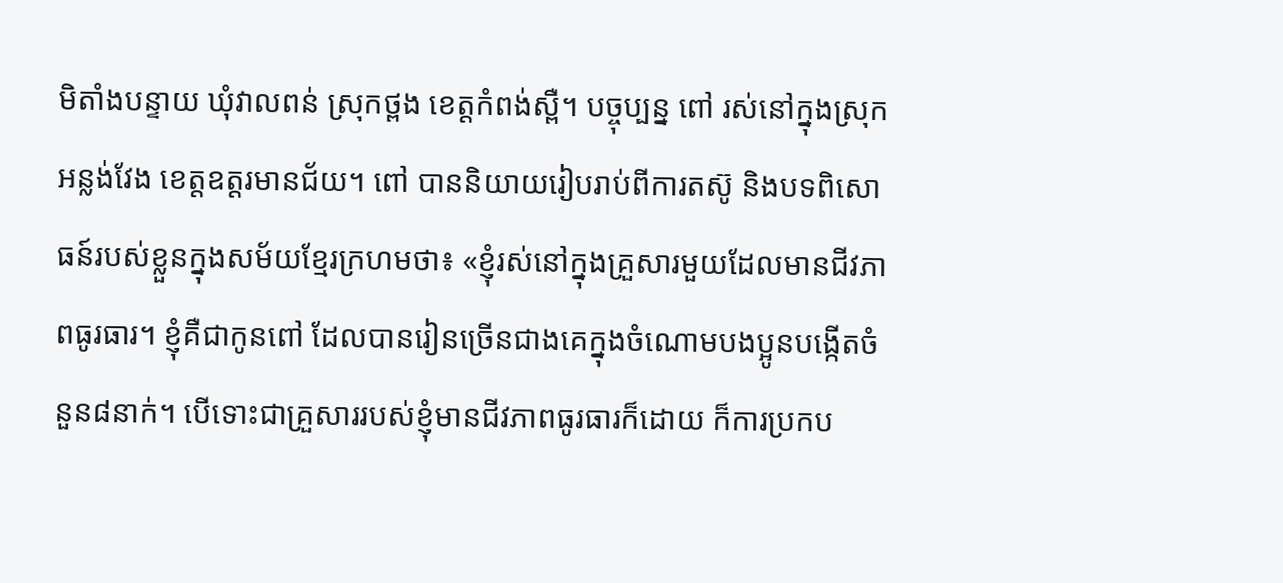មិតាំងបន្ទាយ ឃុំវាលពន់ ស្រុកថ្ពង ខេត្តកំពង់ស្ពឺ។ បច្ចុប្បន្ន ពៅ រស់នៅក្នុងស្រុកអន្លង់វែង ខេត្តឧត្តរមានជ័យ។ ពៅ បាននិយាយរៀបរាប់ពីការតស៊ូ និងបទពិសោធន៍របស់ខ្លួនក្នុងសម័យខ្មែរក្រហមថា៖ «ខ្ញុំរស់នៅក្នុងគ្រួសារមួយដែលមានជីវភាពធូរធារ។ ខ្ញុំគឺជាកូនពៅ ដែលបានរៀនច្រើនជាងគេក្នុងចំណោមបងប្អូនបង្កើតចំនួន៨នាក់។ បើទោះជាគ្រួសាររបស់ខ្ញុំមានជីវភាពធូរធារក៏ដោយ ក៏ការប្រកប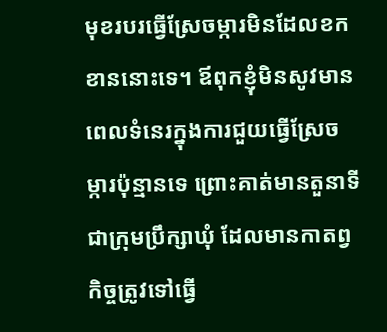មុខរបរធ្វើស្រែចម្ការមិនដែលខកខាននោះទេ។ ឪពុកខ្ញុំមិនសូវមានពេលទំនេរក្នុងការជួយធ្វើស្រែចម្ការប៉ុន្មានទេ ព្រោះគាត់មានតួនាទីជាក្រុមប្រឹក្សាឃុំ ដែលមានកាតព្វកិច្ចត្រូវទៅធ្វើ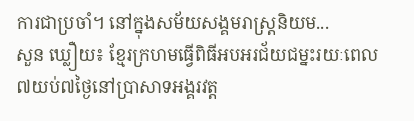ការជាប្រចាំ។ នៅក្នុងសម័យសង្គមរាស្រ្តនិយម...
សួន ឃ្លឿយ៖ ខ្មែរក្រហមធ្វើពិធីអបអរជ័យជម្នះរយៈពេល៧យប់៧ថ្ងៃនៅប្រាសាទអង្គរវត្ត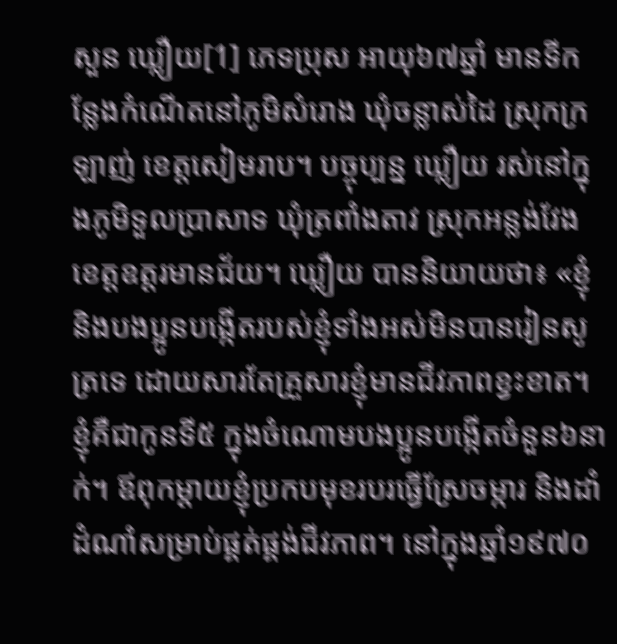សួន ឃ្លឿយ[1] ភេទប្រុស អាយុ៦៧ឆ្នាំ មានទីកន្លែងកំណើតនៅភូមិសំរោង ឃុំចន្លាស់ដៃ ស្រុកក្រឡាញ់ ខេត្តសៀមរាប។ បច្ចុប្បន្ន ឃ្លឿយ រស់នៅក្នុងភូមិទួលប្រាសាទ ឃុំត្រពាំងតាវ ស្រុកអន្លង់វែង ខេត្តឧត្តរមានជ័យ។ ឃ្លឿយ បាននិយាយថា៖ «ខ្ញុំនិងបងប្អូនបង្កើតរបស់ខ្ញុំទាំងអស់មិនបានរៀនសូត្រទេ ដោយសារតែគ្រួសារខ្ញុំមានជីវភាពខ្វះខាត។ ខ្ញុំគឺជាកូនទី៥ ក្នុងចំណោមបងប្អូនបង្កើតចំនួន៦នាក់។ ឪពុកម្ដាយខ្ញុំប្រកបមុខរបរធ្វើស្រែចម្ការ និងដាំដំណាំសម្រាប់ផ្គត់ផ្គង់ជីវភាព។ នៅក្នុងឆ្នាំ១៩៧០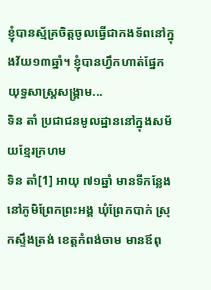ខ្ញុំបានស្ម័គ្រចិត្តចូលធ្វើជាកងទ័ពនៅក្នុងវ័យ១៣ឆ្នាំ។ ខ្ញុំបានហ្វឹកហាត់ផ្នែកយុទ្ធសាស្រ្តសង្គ្រាម...
ទិន តាំ ប្រជាជនមូលដ្ឋាននៅក្នុងសម័យខ្មែរក្រហម
ទិន តាំ[1] អាយុ ៧១ឆ្នាំ មានទីកន្លែងនៅភូមិព្រែកព្រះអង្គ ឃុំព្រែកបាក់ ស្រុកស្ទឹងត្រង់ ខេត្តកំពង់ចាម មានឪពុ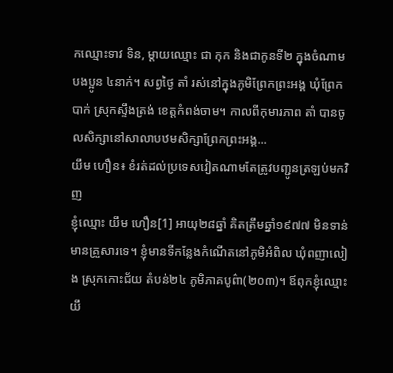កឈ្មោះទាវ ទិន, ម្តាយឈ្មោះ ជា កុក និងជាកូនទី២ ក្នុងចំណាមបងប្អូន ៤នាក់។ សព្វថ្ងៃ តាំ រស់នៅក្នុងភូមិព្រែកព្រះអង្គ ឃុំព្រែកបាក់ ស្រុកស្ទឹងត្រង់ ខេត្តកំពង់ចាម។ កាលពីកុមារភាព តាំ បានចូលសិក្សានៅសាលាបឋមសិក្សាព្រែកព្រះអង្គ...
យឹម ហឿន៖ ខំរត់ដល់ប្រទេសវៀតណាមតែត្រូវបញ្ជូនត្រឡប់មកវិញ
ខ្ញុំឈ្មោះ យឹម ហឿន[1] អាយុ២៨ឆ្នាំ គិតត្រឹមឆ្នាំ១៩៧៧ មិនទាន់មានគ្រួសារទេ។ ខ្ញុំមានទីកន្លែងកំណើតនៅភូមិអំពិល ឃុំពញាលៀង ស្រុកកោះជ័យ តំបន់២៤ ភូមិភាគបូព៌ា(២០៣)។ ឪពុកខ្ញុំឈ្មោះ យឹ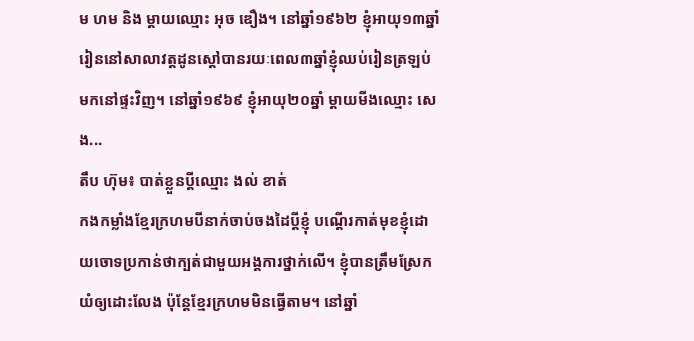ម ហម និង ម្ដាយឈ្មោះ អុច ឌឿង។ នៅឆ្នាំ១៩៦២ ខ្ញុំអាយុ១៣ឆ្នាំ រៀននៅសាលាវត្តដូនស្ដៅបានរយៈពេល៣ឆ្នាំខ្ញុំឈប់រៀនត្រឡប់មកនៅផ្ទះវិញ។ នៅឆ្នាំ១៩៦៩ ខ្ញុំអាយុ២០ឆ្នាំ ម្ដាយមីងឈ្មោះ សេង...
តឹប ហ៊ុម៖ បាត់ខ្លួនប្តីឈ្មោះ ងល់ ខាត់
កងកម្លាំងខ្មែរក្រហមបីនាក់ចាប់ចងដៃប្តីខ្ញុំ បណ្តើរកាត់មុខខ្ញុំដោយចោទប្រកាន់ថាក្បត់ជាមួយអង្គការថ្នាក់លើ។ ខ្ញុំបានត្រឹមស្រែកយំឲ្យដោះលែង ប៉ុន្តែខ្មែរក្រហមមិនធ្វើតាម។ នៅឆ្នាំ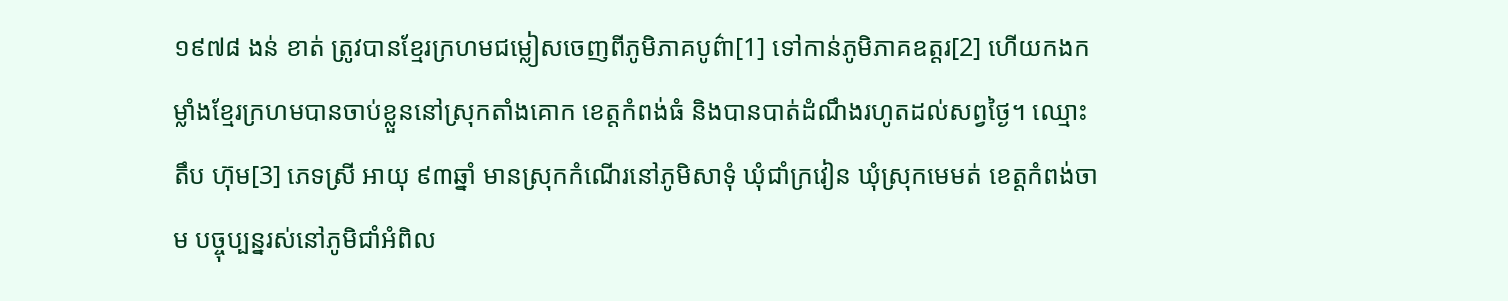១៩៧៨ ងន់ ខាត់ ត្រូវបានខ្មែរក្រហមជម្លៀសចេញពីភូមិភាគបូព៌ា[1] ទៅកាន់ភូមិភាគឧត្តរ[2] ហើយកងកម្លាំងខ្មែរក្រហមបានចាប់ខ្លួននៅស្រុកតាំងគោក ខេត្តកំពង់ធំ និងបានបាត់ដំណឹងរហូតដល់សព្វថ្ងៃ។ ឈ្មោះ តឹប ហ៊ុម[3] ភេទស្រី អាយុ ៩៣ឆ្នាំ មានស្រុកកំណើរនៅភូមិសាទុំ ឃុំជាំក្រវៀន ឃុំស្រុកមេមត់ ខេត្តកំពង់ចាម បច្ចុប្បន្នរស់នៅភូមិជាំអំពិល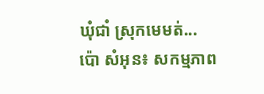ឃុំជាំ ស្រុកមេមត់...
ប៉ោ សំអុន៖ សកម្មភាព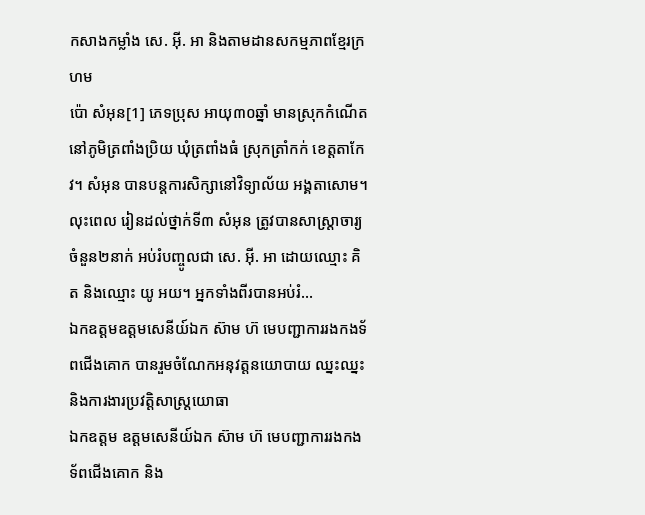កសាងកម្លាំង សេ. អ៊ី. អា និងតាមដានសកម្មភាពខ្មែរក្រហម
ប៉ោ សំអុន[1] ភេទប្រុស អាយុ៣០ឆ្នាំ មានស្រុកកំណើតនៅភូមិត្រពាំងប្រិយ ឃុំត្រពាំងធំ ស្រុកត្រាំកក់ ខេត្តតាកែវ។ សំអុន បានបន្តការសិក្សានៅវិទ្យាល័យ អង្គតាសោម។ លុះពេល រៀនដល់ថ្នាក់ទី៣ សំអុន ត្រូវបានសាស្ត្រាចារ្យចំនួន២នាក់ អប់រំបញ្ចូលជា សេ. អ៊ី. អា ដោយឈ្មោះ គិត និងឈ្មោះ យូ អយ។ អ្នកទាំងពីរបានអប់រំ...
ឯកឧត្តមឧត្តមសេនីយ៍ឯក ស៊ាម ហ៊ មេបញ្ជាការរងកងទ័ពជើងគោក បានរួមចំណែកអនុវត្តនយោបាយ ឈ្នះឈ្នះ និងការងារប្រវត្តិសាស្រ្តយោធា
ឯកឧត្តម ឧត្តមសេនីយ៍ឯក ស៊ាម ហ៊ មេបញ្ជាការរងកងទ័ពជើងគោក និង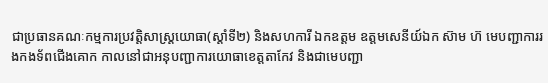ជាប្រធានគណៈកម្មការប្រវត្តិសាស្រ្តយោធា(ស្តាំទី២) និងសហការី ឯកឧត្តម ឧត្តមសេនីយ៍ឯក ស៊ាម ហ៊ មេបញ្ជាការរងកងទ័ពជើងគោក កាលនៅជាអនុបញ្ជាការយោធាខេត្តតាកែវ និងជាមេបញ្ជា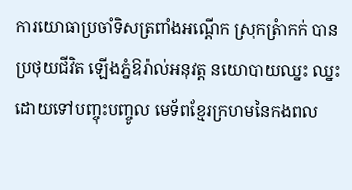ការយោធាប្រចាំទិសត្រពាំងអណ្ដើក ស្រុកត្រំាកក់ បានប្រថុយជីវិត ឡើងភ្នំឱរ៉ាល់អនុវត្ត នយោបាយឈ្នះ ឈ្នះ ដោយទៅបញ្ចុះបញ្ចូល មេទ័ពខ្មែរក្រហមនៃកងពល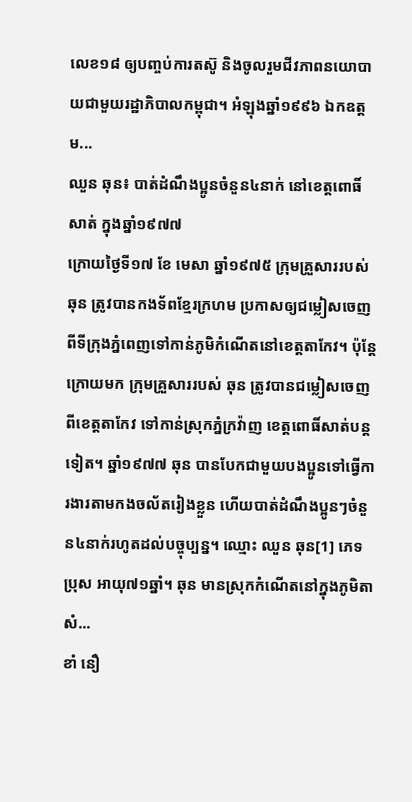លេខ១៨ ឲ្យបញ្ចប់ការតស៊ូ និងចូលរួមជីវភាពនយោបាយជាមួយរដ្ឋាភិបាលកម្ពុជា។ អំឡុងឆ្នាំ១៩៩៦ ឯកឧត្តម...
ឈួន ឆុន៖ បាត់ដំណឹងប្អូនចំនួន៤នាក់ នៅខេត្តពោធិ៍សាត់ ក្នុងឆ្នាំ១៩៧៧
ក្រោយថ្ងៃទី១៧ ខែ មេសា ឆ្នាំ១៩៧៥ ក្រុមគ្រួសាររបស់ ឆុន ត្រូវបានកងទ័ពខ្មែរក្រហម ប្រកាសឲ្យជម្លៀសចេញពីទីក្រុងភ្នំពេញទៅកាន់ភូមិកំណើតនៅខេត្តតាកែវ។ ប៉ុន្តែក្រោយមក ក្រុមគ្រួសាររបស់ ឆុន ត្រូវបានជម្លៀសចេញពីខេត្តតាកែវ ទៅកាន់ស្រុកភ្នំក្រវ៉ាញ ខេត្តពោធិ៍សាត់បន្តទៀត។ ឆ្នាំ១៩៧៧ ឆុន បានបែកជាមួយបងប្អូនទៅធ្វើការងារតាមកងចល័តរៀងខ្លួន ហើយបាត់ដំណឹងប្អូនៗចំនួន៤នាក់រហូតដល់បច្ចុប្បន្ន។ ឈ្មោះ ឈួន ឆុន[1] ភេទប្រុស អាយុ៧១ឆ្នាំ។ ឆុន មានស្រុកកំណើតនៅក្នុងភូមិតាសំ...
ខាំ នឿ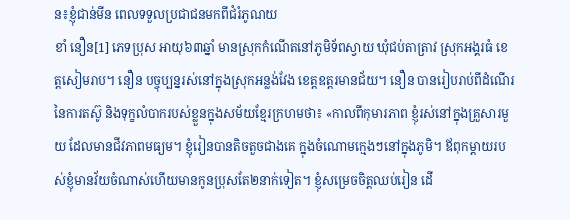ន៖ខ្ញុំជាន់មីន ពេលទទួលប្រជាជនមកពីជំរំភូណយ
ខាំ នឿន[1] ភេទប្រុស អាយុ៦៣ឆ្នាំ មានស្រុកកំណើតនៅភូមិទ័ពស្វាយ ឃុំជប់តាត្រាវ ស្រុកអង្គរធំ ខេត្តសៀមរាប។ នឿន បច្ចុប្បន្នរស់នៅក្នុងស្រុកអន្លង់វែង ខេត្តឧត្តរមានជ័យ។ នឿន បានរៀបរាប់ពីដំណើរនៃការតស៊ូ និងទុក្ខលំបាករបស់ខ្លួនក្នុងសម័យខ្មែរក្រហមថា៖ «កាលពីកុមារភាព ខ្ញុំរស់នៅក្នុងគ្រួសារមួយ ដែលមានជីវភាពមធ្យម។ ខ្ញុំរៀនបានតិចតួចជាងគេ ក្នុងចំណោមក្មេងៗនៅក្នុងភូមិ។ ឪពុកម្ដាយរបស់ខ្ញុំមានវ័យចំណាស់ហើយមានកូនប្រុសតែ២នាក់ទៀត។ ខ្ញុំសម្រេចចិត្តឈប់រៀន ដើ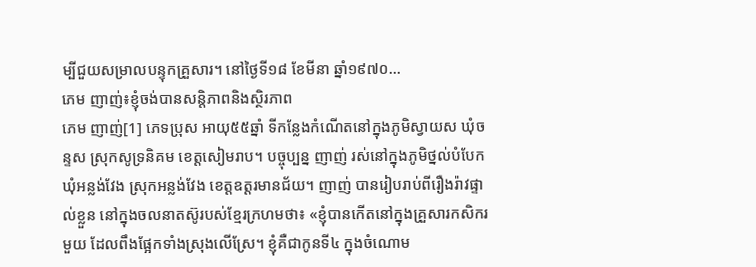ម្បីជួយសម្រាលបន្ទុកគ្រួសារ។ នៅថ្ងៃទី១៨ ខែមីនា ឆ្នាំ១៩៧០...
ភេម ញាញ់៖ខ្ញុំចង់បានសន្តិភាពនិងស្ថិរភាព
ភេម ញាញ់[1] ភេទប្រុស អាយុ៥៥ឆ្នាំ ទីកន្លែងកំណើតនៅក្នុងភូមិស្វាយស ឃុំចន្ទស ស្រុកសូទ្រនិគម ខេត្ដសៀមរាប។ បច្ចុប្បន្ន ញាញ់ រស់នៅក្នុងភូមិថ្នល់បំបែក ឃុំអន្លង់វែង ស្រុកអន្លង់វែង ខេត្ដឧត្ដរមានជ័យ។ ញាញ់ បានរៀបរាប់ពីរឿងរ៉ាវផ្ទាល់ខ្លួន នៅក្នុងចលនាតស៊ូរបស់ខ្មែរក្រហមថា៖ «ខ្ញុំបានកើតនៅក្នុងគ្រួសារកសិករមួយ ដែលពឹងផ្អែកទាំងស្រុងលើស្រែ។ ខ្ញុំគឺជាកូនទី៤ ក្នុងចំណោម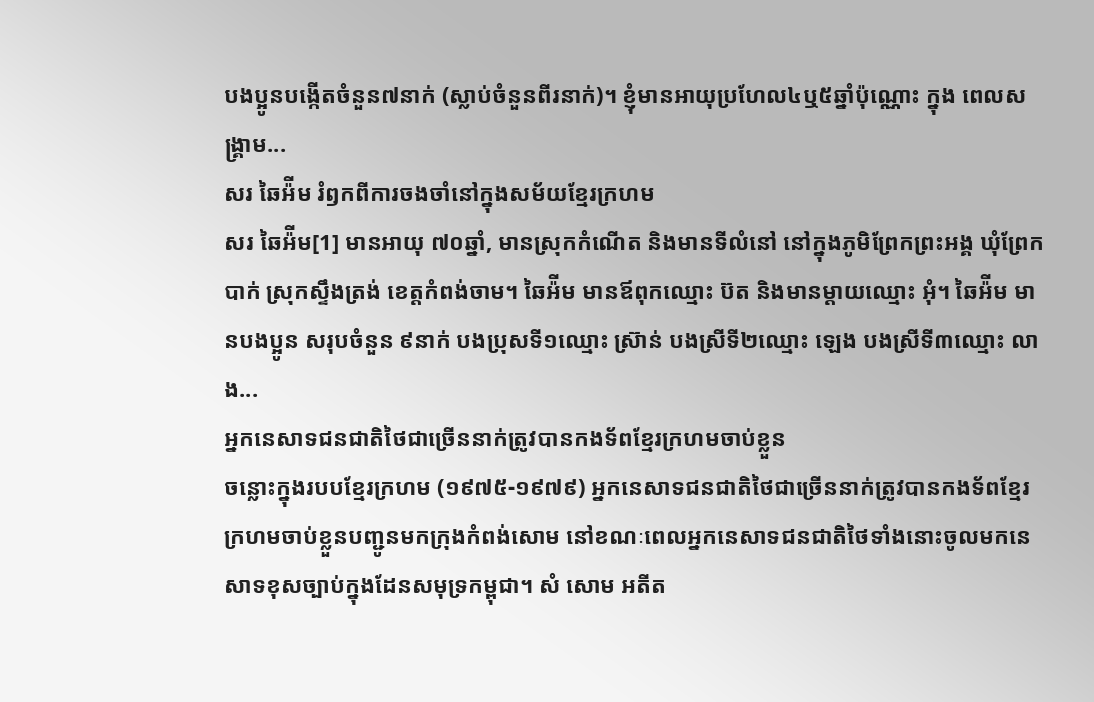បងប្អូនបង្កើតចំនួន៧នាក់ (ស្លាប់ចំនួនពីរនាក់)។ ខ្ញុំមានអាយុប្រហែល៤ឬ៥ឆ្នាំប៉ុណ្ណោះ ក្នុង ពេលសង្គ្រាម...
សរ ឆៃអ៉ីម រំឭកពីការចងចាំនៅក្នុងសម័យខ្មែរក្រហម
សរ ឆៃអ៉ីម[1] មានអាយុ ៧០ឆ្នាំ, មានស្រុកកំណើត និងមានទីលំនៅ នៅក្នុងភូមិព្រែកព្រះអង្គ ឃុំព្រែកបាក់ ស្រុកស្ទឹងត្រង់ ខេត្តកំពង់ចាម។ ឆៃអ៉ីម មានឪពុកឈ្មោះ ប៊ត និងមានម្តាយឈ្មោះ អុំ។ ឆៃអ៉ីម មានបងប្អូន សរុបចំនួន ៩នាក់ បងប្រុសទី១ឈ្មោះ ស្រ៊ាន់ បងស្រីទី២ឈ្មោះ ឡេង បងស្រីទី៣ឈ្មោះ លាង...
អ្នកនេសាទជនជាតិថៃជាច្រើននាក់ត្រូវបានកងទ័ពខ្មែរក្រហមចាប់ខ្លួន
ចន្លោះក្នុងរបបខ្មែរក្រហម (១៩៧៥-១៩៧៩) អ្នកនេសាទជនជាតិថៃជាច្រើននាក់ត្រូវបានកងទ័ពខ្មែរក្រហមចាប់ខ្លួនបញ្ជូនមកក្រុងកំពង់សោម នៅខណៈពេលអ្នកនេសាទជនជាតិថៃទាំងនោះចូលមកនេសាទខុសច្បាប់ក្នុងដែនសមុទ្រកម្ពុជា។ សំ សោម អតីត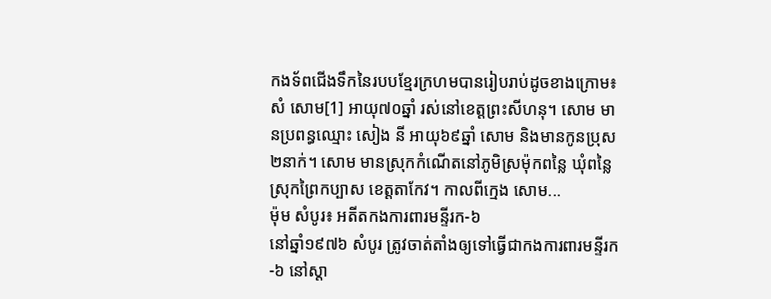កងទ័ពជើងទឹកនៃរបបខ្មែរក្រហមបានរៀបរាប់ដូចខាងក្រោម៖ សំ សោម[1] អាយុ៧០ឆ្នាំ រស់នៅខេត្តព្រះសីហនុ។ សោម មានប្រពន្ធឈ្មោះ សៀង នី អាយុ៦៩ឆ្នាំ សោម និងមានកូនប្រុស២នាក់។ សោម មានស្រុកកំណើតនៅភូមិស្រម៉ុកពន្លៃ ឃុំពន្លៃ ស្រុកព្រៃកប្បាស ខេត្តតាកែវ។ កាលពីក្មេង សោម...
ម៉ុម សំបូរ៖ អតីតកងការពារមន្ទីរក-៦
នៅឆ្នាំ១៩៧៦ សំបូរ ត្រូវចាត់តាំងឲ្យទៅធ្វើជាកងការពារមន្ទីរក-៦ នៅស្តា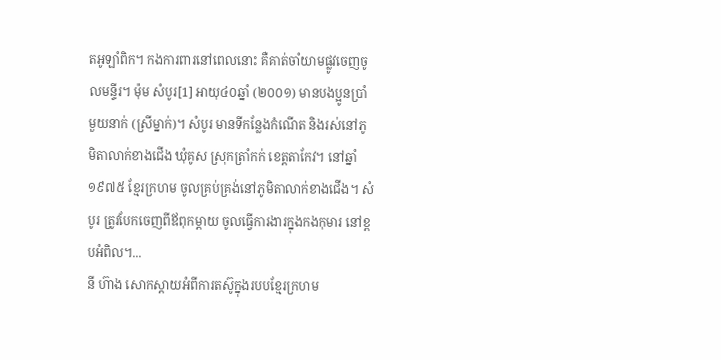តអូឡាំពិក។ កងការពារនៅពេលនោះ គឺគាត់ចាំយាមផ្លូវចេញចូលមន្ទីរ។ ម៉ុម សំបូរ[1] អាយុ៤០ឆ្នាំ (២០០១) មានបងប្អូនប្រាំមួយនាក់ (ស្រីម្នាក់)។ សំបូរ មានទីកន្លែងកំណើត និងរស់នៅភូមិតាលាក់ខាងជើង ឃុំគូស ស្រុកត្រាំកក់ ខេត្តតាកែវ។ នៅឆ្នាំ១៩៧៥ ខ្មែរក្រហម ចូលគ្រប់គ្រង់នៅភូមិតាលាក់ខាងជើង។ សំបូរ ត្រូវបែកចេញពីឪពុកម្ដាយ ចូលធ្វើការងារក្នុងកងកុមារ នៅខ្ពបអំពិល។...
នី ហ៊ាង សោកស្តាយអំពីការតស៊ូក្នុងរបបខ្មែរក្រហម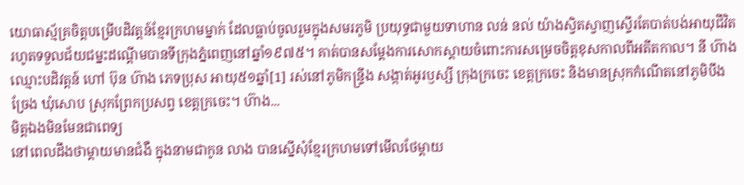យោធាស្ម័គ្រចិត្តបម្រើបដិវត្តន៍ខ្មែរក្រហមម្នាក់ ដែលធ្លាប់ចូលរួមក្នុងសមរភូមិ ប្រយុទ្ធជាមួយទាហាន លន់ នល់ យ៉ាងស្វិតស្វាញស្ទើរតែបាត់បង់អាយុជីវិត រហូតទទួលជ័យជម្នះដណ្តើមបានទីក្រុងភ្នំពេញនៅឆ្នាំ១៩៧៥។ គាត់បានសម្តែងការសោកស្តាយចំពោះការសម្រេចចិត្តខុសកាលពីអតីតកាល។ នី ហ៊ាង ឈ្មោះបដិវត្តន៍ ហៅ ប៊ុន ហ៊ាង ភេទប្រុស អាយុ៥១ឆ្នាំ[1] រស់នៅភូមិកន្ទ្រីង សង្កាត់អូរឫស្សី ក្រុងក្រចេះ ខេត្តក្រចេះ និងមានស្រុកកំណើតនៅភូមិបឹងច្រែង ឃុំសោប ស្រុកព្រែកប្រសព្វ ខេត្តក្រចេះ។ ហ៊ាង...
មិត្តឯងមិនមែនជាពេទ្យ
នៅពេលដឹងថាម្ដាយមានជំងឺ ក្នុងនាមជាកូន លាង បានស្នើសុំខ្មែរក្រហមទៅមើលថែម្ដាយ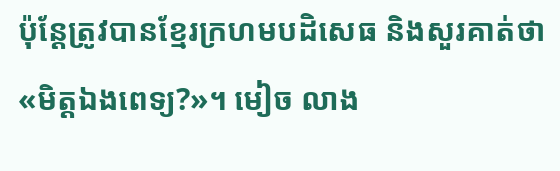ប៉ុន្តែត្រូវបានខ្មែរក្រហមបដិសេធ និងសួរគាត់ថា «មិត្តឯងពេទ្យ?»។ មៀច លាង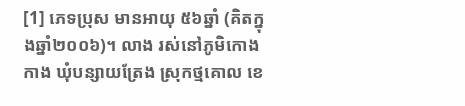[1] ភេទប្រុស មានអាយុ ៥៦ឆ្នាំ (គិតក្នុងឆ្នាំ២០០៦)។ លាង រស់នៅភូមិកោងកាង ឃុំបន្សាយត្រែង ស្រុកថ្មគោល ខេ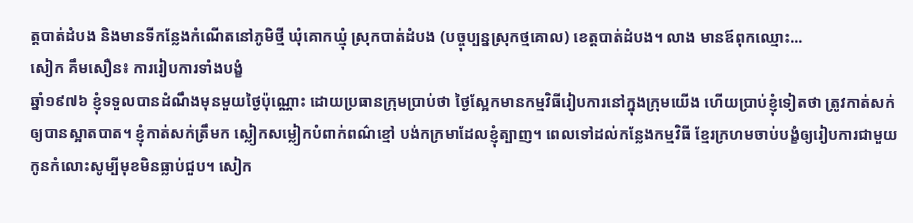ត្តបាត់ដំបង និងមានទីកន្លែងកំណើតនៅភូមិថ្មី ឃុំគោកឃ្មុំ ស្រុកបាត់ដំបង (បច្ចុប្បន្នស្រុកថ្មគោល) ខេត្តបាត់ដំបង។ លាង មានឪពុកឈ្មោះ...
សៀក គឹមសឿន៖ ការរៀបការទាំងបង្ខំ
ឆ្នាំ១៩៧៦ ខ្ញុំទទួលបានដំណឹងមុនមួយថ្ងៃប៉ុណ្ណោះ ដោយប្រធានក្រុមប្រាប់ថា ថ្ងៃស្អែកមានកម្មវិធីរៀបការនៅក្នុងក្រុមយើង ហើយប្រាប់ខ្ញុំទៀតថា ត្រូវកាត់សក់ឲ្យបានស្អាតបាត។ ខ្ញុំកាត់សក់ត្រឹមក ស្លៀកសម្លៀកបំពាក់ពណ៌ខ្មៅ បង់កក្រមាដែលខ្ញុំត្បាញ។ ពេលទៅដល់កន្លែងកម្មវិធី ខ្មែរក្រហមចាប់បង្ខំឲ្យរៀបការជាមួយកូនកំលោះសូម្បីមុខមិនធ្លាប់ជួប។ សៀក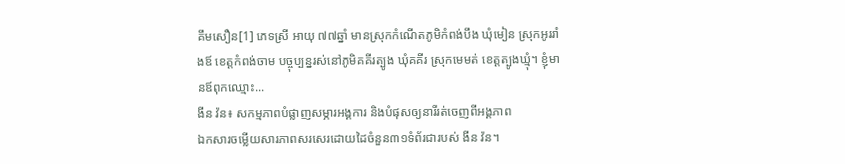គឹមសឿន[1] ភេទស្រី អាយុ ៧៧ឆ្នាំ មានស្រុកកំណើតភូមិកំពង់បឹង ឃុំមៀន ស្រុកអូររាំងឪ ខេត្តកំពង់ចាម បច្ចុប្បន្នរស់នៅភូមិគគីរត្បូង ឃុំគគីរ ស្រុកមេមត់ ខេត្តត្បូងឃ្មុំ។ ខ្ញុំមានឪពុកឈ្មោះ...
ងីន វ៉ន៖ សកម្មភាពបំផ្លាញសម្ភារអង្គការ និងបំផុសឲ្យនារីរត់ចេញពីអង្គភាព
ឯកសារចម្លើយសារភាពសរសេរដោយដៃចំនួន៣១ទំព័រជារបស់ ងីន វ៉ន។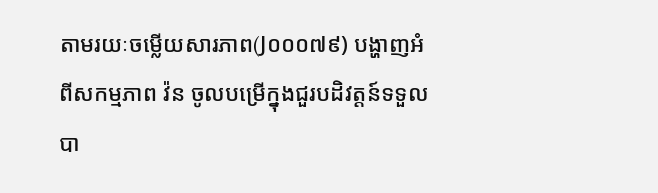តាមរយៈចម្លើយសារភាព(J០០០៧៩) បង្ហាញអំពីសកម្មភាព វ៉ន ចូលបម្រើក្នុងជួរបដិវត្តន៍ទទួលបា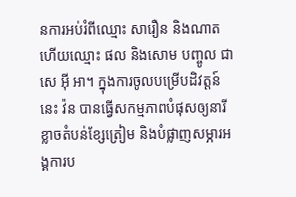នការអប់រំពីឈ្មោះ សារឿន និងណាត ហើយឈ្មោះ ផល និងសោម បញ្ចូល ជា សេ អ៊ី អា។ ក្នុងការចូលបម្រើបដិវត្តន៍នេះ វ៉ន បានធ្វើសកម្មភាពបំផុសឲ្យនារីខ្លាចតំបន់ខ្សែត្រៀម និងបំផ្លាញសម្ភារអង្គការប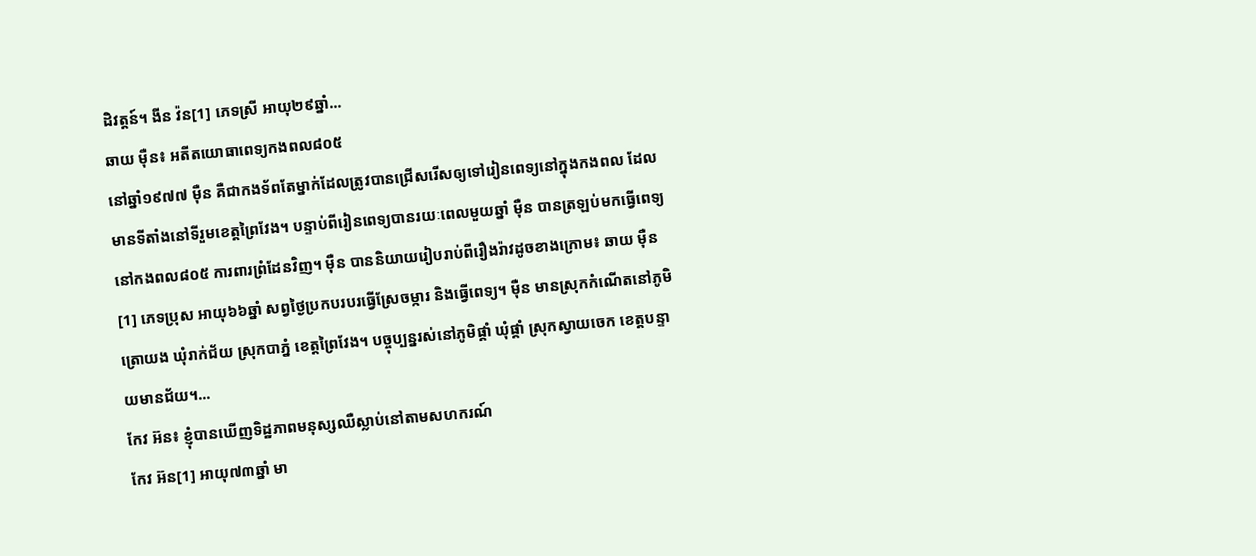ដិវត្តន៍។ ងីន វ៉ន[1] ភេទស្រី អាយុ២៩ឆ្នាំ...
ឆាយ ម៉ឺន៖ អតីតយោធាពេទ្យកងពល៨០៥
នៅឆ្នាំ១៩៧៧ ម៉ឺន គឺជាកងទ័ពតែម្នាក់ដែលត្រូវបានជ្រើសរើសឲ្យទៅរៀនពេទ្យនៅក្នុងកងពល ដែលមានទីតាំងនៅទីរួមខេត្តព្រៃវែង។ បន្ទាប់ពីរៀនពេទ្យបានរយៈពេលមួយឆ្នាំ ម៉ឺន បានត្រឡប់មកធ្វើពេទ្យនៅកងពល៨០៥ ការពារព្រំដែនវិញ។ ម៉ឺន បាននិយាយរៀបរាប់ពីរឿងរ៉ាវដូចខាងក្រោម៖ ឆាយ ម៉ឺន[1] ភេទប្រុស អាយុ៦៦ឆ្នាំ សព្វថ្ងៃប្រកបរបរធ្វើស្រែចម្ការ និងធ្វើពេទ្យ។ ម៉ឺន មានស្រុកកំណើតនៅភូមិត្រោយង ឃុំរាក់ជ័យ ស្រុកបាភ្នំ ខេត្តព្រៃវែង។ បច្ចុប្បន្នរស់នៅភូមិផ្គាំ ឃុំផ្គាំ ស្រុកស្វាយចេក ខេត្តបន្ទាយមានជ័យ។...
កែវ អ៊ន៖ ខ្ញុំបានឃើញទិដ្ឋភាពមនុស្សឈឺស្លាប់នៅតាមសហករណ៍
កែវ អ៊ន[1] អាយុ៧៣ឆ្នាំ មា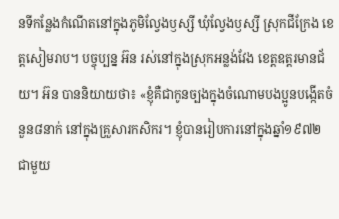នទីកន្លែងកំណើតនៅក្នុងភូមិល្វែងឫស្សី ឃុំល្វែងឫស្សី ស្រុកជីក្រែង ខេត្ដសៀមរាប។ បច្ចុប្បន្ន អ៊ន រស់នៅក្នុងស្រុកអន្លង់វែង ខេត្ដឧត្ដរមានជ័យ។ អ៊ន បាននិយាយថា៖ «ខ្ញុំគឺជាកូនច្បងក្នុងចំណោមបងប្អូនបង្កើតចំនួន៨នាក់ នៅក្នុងគ្រួសារកសិករ។ ខ្ញុំបានរៀបការនៅក្នុងឆ្នាំ១៩៧២ ជាមួយ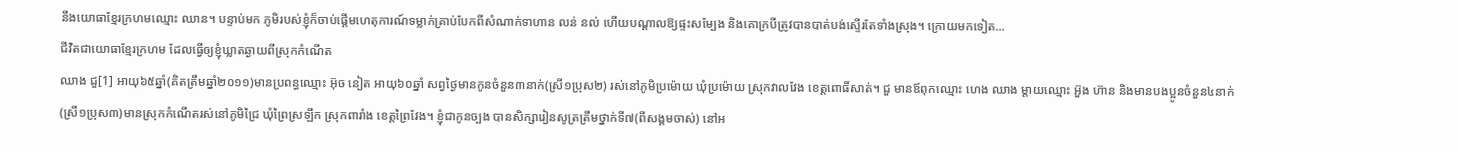នឹងយោធាខ្មែរក្រហមឈ្មោះ ឈាន។ បន្ទាប់មក ភូមិរបស់ខ្ញុំក៏ចាប់ផ្ដើមហេតុការណ៍ទម្លាក់គ្រាប់បែកពីសំណាក់ទាហាន លន់ នល់ ហើយបណ្ដាលឱ្យផ្ទះសម្បែង និងគោក្របីត្រូវបានបាត់បង់ស្ទើរតែទាំងស្រុង។ ក្រោយមកទៀត...
ជីវិតជាយោធាខ្មែរក្រហម ដែលធ្វើឲ្យខ្ញុំឃ្លាតឆ្ងាយពីស្រុកកំណើត
ឈាង ជួ[1] អាយុ៦៥ឆ្នាំ(គិតត្រឹមឆ្នាំ២០១១)មានប្រពន្ធឈ្មោះ អ៊ុច នៀត អាយុ៦០ឆ្នាំ សព្វថ្ងៃមានកូនចំនួន៣នាក់(ស្រី១ប្រុស២) រស់នៅភូមិប្រម៉ោយ ឃុំប្រម៉ោយ ស្រុកវាលវែង ខេត្តពោធិ៍សាត់។ ជួ មានឪពុកឈ្មោះ ហេង ឈាង ម្តាយឈ្មោះ អ៊ួង ហ៊ាន និងមានបងប្អូនចំនួន៤នាក់(ស្រី១ប្រុស៣)មានស្រុកកំណើតរស់នៅភូមិជ្រៃ ឃុំព្រៃស្រឡឹក ស្រុកពារាំង ខេត្តព្រៃវែង។ ខ្ញុំជាកូនច្បង បានសិក្សារៀនសូត្រត្រឹមថ្នាក់ទី៧(ពីសង្គមចាស់) នៅអ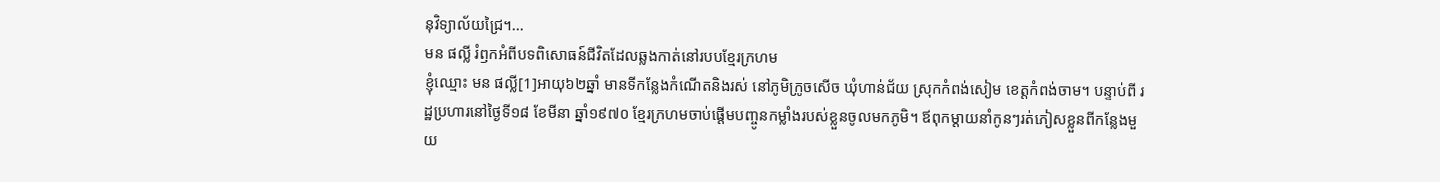នុវិទ្យាល័យជ្រៃ។...
មន ផល្លី រំឭកអំពីបទពិសោធន៍ជីវិតដែលឆ្លងកាត់នៅរបបខ្មែរក្រហម
ខ្ញុំឈ្មោះ មន ផល្លី[1]អាយុ៦២ឆ្នាំ មានទីកន្លែងកំណើតនិងរស់ នៅភូមិក្រូចសើច ឃុំហាន់ជ័យ ស្រុកកំពង់សៀម ខេត្តកំពង់ចាម។ បន្ទាប់ពី រដ្ឋប្រហារនៅថ្ងៃទី១៨ ខែមីនា ឆ្នាំ១៩៧០ ខ្មែរក្រហមចាប់ផ្ដើមបញ្ចូនកម្លាំងរបស់ខ្លួនចូលមកភូមិ។ ឪពុកម្ដាយនាំកូនៗរត់ភៀសខ្លួនពីកន្លែងមួយ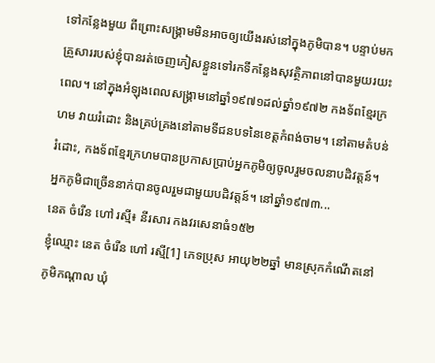ទៅកន្លែងមួយ ពីព្រោះសង្រ្គាមមិនអាចឲ្យយើងរស់នៅក្នុងភូមិបាន។ បន្ទាប់មក គ្រួសាររបស់ខ្ញុំបានរត់ចេញភៀសខ្លួនទៅរកទីកន្លែងសុវត្ថិភាពនៅបានមួយរយះពេល។ នៅក្នុងអំឡុងពេលសង្រ្គាមនៅឆ្នាំ១៩៧១ដល់ឆ្នាំ១៩៧២ កងទ័ពខ្មែរក្រហម វាយរំដោះ និងគ្រប់គ្រងនៅតាមទីជនបទនៃខេត្តកំពង់ចាម។ នៅតាមតំបន់រំដោះ, កងទ័ពខ្មែរក្រហមបានប្រកាសប្រាប់អ្នកភូមិឲ្យចូលរួមចលនាបដិវត្តន៍។ អ្នកភូមិជាច្រើននាក់បានចូលរួមជាមួយបដិវត្តន៍។ នៅឆ្នាំ១៩៧៣...
នេត ចំរើន ហៅ រស្មី៖ នីរសារ កងវរសេនាធំ១៥២
ខ្ញុំឈ្មោះ នេត ចំរើន ហៅ រស្មី[1] ភេទប្រុស អាយុ២២ឆ្នាំ មានស្រុកកំណើតនៅភូមិកណ្តាល ឃុំ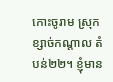កោះចូរាម ស្រុកខ្សាច់កណ្តាល តំបន់២២។ ខ្ញុំមាន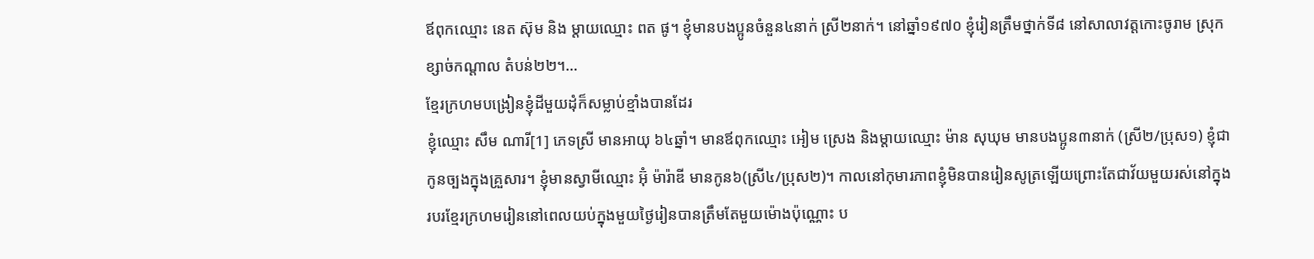ឪពុកឈ្មោះ នេត ស៊ុម និង ម្តាយឈ្មោះ ពត ផូ។ ខ្ញុំមានបងប្អូនចំនួន៤នាក់ ស្រី២នាក់។ នៅឆ្នាំ១៩៧០ ខ្ញុំរៀនត្រឹមថ្នាក់ទី៨ នៅសាលាវត្តកោះចូរាម ស្រុកខ្សាច់កណ្តាល តំបន់២២។...
ខ្មែរក្រហមបង្រៀនខ្ញុំដីមួយដុំក៏សម្លាប់ខ្មាំងបានដែរ
ខ្ញុំឈ្មោះ សឹម ណារី[1] ភេទស្រី មានអាយុ ៦៤ឆ្នាំ។ មានឪពុកឈ្មោះ អៀម ស្រេង និងម្ដាយឈ្មោះ ម៉ាន សុឃុម មានបងប្អូន៣នាក់ (ស្រី២/ប្រុស១) ខ្ញុំជាកូនច្បងក្នុងគ្រួសារ។ ខ្ញុំមានស្វាមីឈ្មោះ អ៊ុំ ម៉ារ៉ាឌី មានកូន៦(ស្រី៤/ប្រុស២)។ កាលនៅកុមារភាពខ្ញុំមិនបានរៀនសូត្រឡើយព្រោះតែជាវ័យមួយរស់នៅក្នុងរបរខ្មែរក្រហមរៀននៅពេលយប់ក្នុងមួយថ្ងៃរៀនបានត្រឹមតែមួយម៉ោងប៉ុណ្ណោះ ប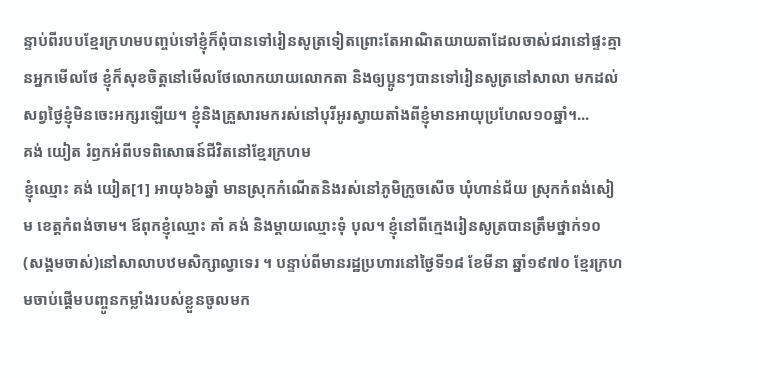ន្ទាប់ពីរបបខ្មែរក្រហមបញ្ចប់ទៅខ្ញុំក៏ពុំបានទៅរៀនសូត្រទៀតព្រោះតែអាណិតយាយតាដែលចាស់ជរានៅផ្ទះគ្មានអ្នកមើលថែ ខ្ញុំក៏សុខចិត្តនៅមើលថែលោកយាយលោកតា និងឲ្យប្អូនៗបានទៅរៀនសូត្រនៅសាលា មកដល់សព្វថ្ងៃខ្ញុំមិនចេះអក្សរឡើយ។ ខ្ញុំនិងគ្រួសារមករស់នៅបុរីអូរស្វាយតាំងពីខ្ញុំមានអាយុប្រហែល១០ឆ្នាំ។...
គង់ យៀត រំឭកអំពីបទពិសោធន៍ជីវិតនៅខ្មែរក្រហម
ខ្ញុំឈ្មោះ គង់ យៀត[1] អាយុ៦៦ឆ្នាំ មានស្រុកកំណើតនិងរស់នៅភូមិក្រូចសើច ឃុំហាន់ជ័យ ស្រុកកំពង់សៀម ខេត្តកំពង់ចាម។ ឪពុកខ្ញុំឈ្មោះ គាំ គង់ និងម្ដាយឈ្មោះទុំ បុល។ ខ្ញុំនៅពីក្មេងរៀនសូត្របានត្រឹមថ្នាក់១០ (សង្គមចាស់)នៅសាលាបឋមសិក្សាល្វាទេរ ។ បន្ទាប់ពីមានរដ្ឋប្រហារនៅថ្ងៃទី១៨ ខែមីនា ឆ្នាំ១៩៧០ ខ្មែរក្រហមចាប់ផ្ដើមបញ្ចូនកម្លាំងរបស់ខ្លួនចូលមក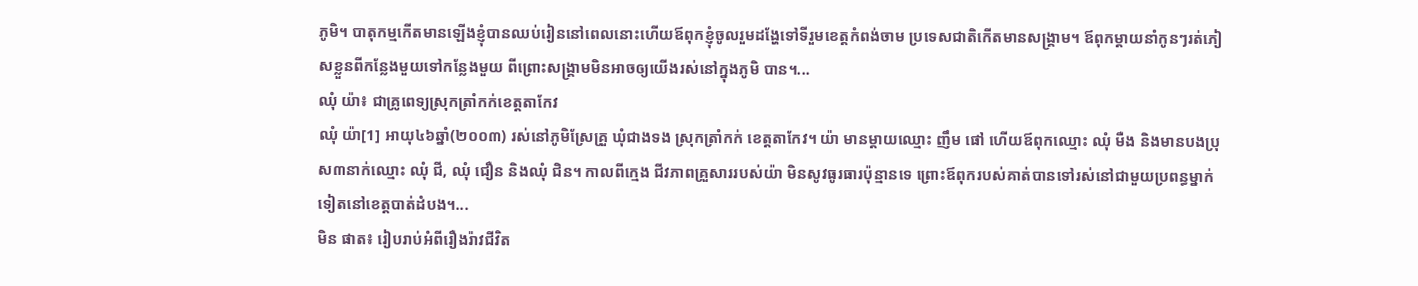ភូមិ។ បាតុកម្មកើតមានឡើងខ្ញុំបានឈប់រៀននៅពេលនោះហើយឪពុកខ្ញុំចូលរួមដង្ហែទៅទីរួមខេត្តកំពង់ចាម ប្រទេសជាតិកើតមានសង្រ្គាម។ ឪពុកម្ដាយនាំកូនៗរត់ភៀសខ្លួនពីកន្លែងមួយទៅកន្លែងមួយ ពីព្រោះសង្រ្គាមមិនអាចឲ្យយើងរស់នៅក្នុងភូមិ បាន។...
ឈុំ យ៉ា៖ ជាគ្រូពេទ្យស្រុកត្រាំកក់ខេត្តតាកែវ
ឈុំ យ៉ា[1] អាយុ៤៦ឆ្នាំ(២០០៣) រស់នៅភូមិស្រែគ្រួ ឃុំជាងទង ស្រុកត្រាំកក់ ខេត្តតាកែវ។ យ៉ា មានម្ដាយឈ្មោះ ញឹម ផៅ ហើយឪពុកឈ្មោះ ឈុំ មឺង និងមានបងប្រុស៣នាក់ឈ្មោះ ឈុំ ជី, ឈុំ ជឿន និងឈុំ ជិន។ កាលពីក្មេង ជីវភាពគ្រួសាររបស់យ៉ា មិនសូវធូរធារប៉ុន្មានទេ ព្រោះឪពុករបស់គាត់បានទៅរស់នៅជាមួយប្រពន្ធម្នាក់ទៀតនៅខេត្តបាត់ដំបង។...
មិន ផាត៖ រៀបរាប់អំពីរឿងរ៉ាវជីវិត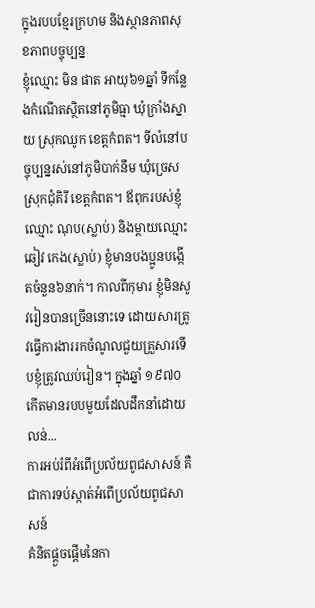ក្នុងរបបខ្មែរក្រហម និងស្ថានភាពសុខភាពបច្ចុប្បន្ន
ខ្ញុំឈ្មោះ មិន ផាត អាយុ៦១ឆ្នាំ ទីកន្លែងកំណើតស្ថិតនៅភូមិធ្មា ឃុំក្រាំងស្នាយ ស្រុកឈូក ខេត្តកំពត។ ទីលំនៅបច្ចុប្បន្នរស់នៅភូមិបាក់នឹម ឃុំច្រេស ស្រុកជុំគិរី ខេត្តកំពត។ ឪពុករបស់ខ្ញុំឈ្មោះ ណុប(ស្លាប់) និងម្តាយឈ្មោះ ឆៀវ កេង(ស្លាប់) ខ្ញុំមានបងប្អូនបង្កើតចំនួន៦នាក់។ កាលពីកុមារ ខ្ញុំមិនសូវរៀនបានច្រើននោះទេ ដោយសារត្រូវធ្វើការងាររកចំណូលជួយគ្រួសារទើបខ្ញុំត្រូវឈប់រៀន។ ក្នុងឆ្នាំ ១៩៧០ កើតមានរបបមួយដែលដឹកនាំដោយ លន់...
ការអប់រំពីអំពើប្រល័យពូជសាសន៍ គឺជាការទប់ស្កាត់អំពើប្រល័យពូជសាសន៍
គំនិតផ្តួចផ្តើមនៃកា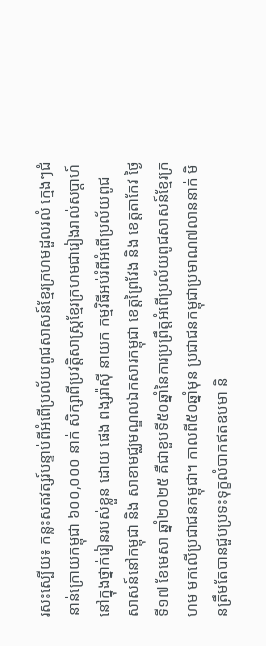រសះស្បើយ៖ កន្លះសតវត្សរ៍បន្ទាប់ពីអំពើប្រល័យពូជសាសន៍ខ្មែរក្រហមដួលរលំ ក្មេងៗជំនាន់ក្រោយកម្ពុជា ៦០០,០០០ នាក់ សិក្សាពីប្រវត្តិសាស្ត្រខ្មែរក្រហមជារៀងរាល់សប្តាហ៍នៅក្នុងថ្នាក់រៀនរបស់ខ្លួន ដោយ ផេង ពង្សរ៉ាស៊ី នាយក កម្មវិធីអប់រំពីអំពើប្រល័យពូជសាសន៍នៅកម្ពុជា និង សាខាមជ្ឈមណ្ឌលឯកសារកម្ពុជា ខេត្តព្រៃវែង និង ខេត្តតាកែវ ថ្ងៃទី១៧ ខែមេសា ឆ្នាំ២០២៥ គឺជាខួបទី៥០ឆ្នាំនៃការប្រព្រឹត្តអំពើប្រល័យពូជសាសន៍ខ្មែរក្រហម មកលើប្រជាជនកម្ពុជា។ កាលពី៥០ឆ្នាំមុន ប្រជាជនកម្ពុជាប្រមាណ៧លាននាក់ មិនត្រឹមតែបានជួបប្រទះទុក្ខលំបាកឥតឧបមា និ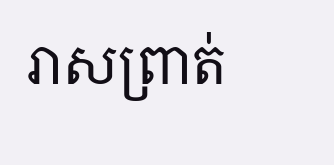រាសព្រាត់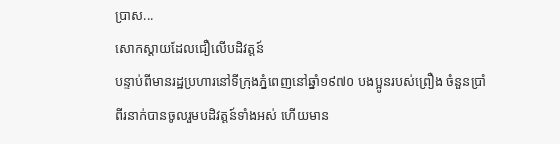ប្រាស...
សោកស្ដាយដែលជឿលើបដិវត្តន៍
បន្ទាប់ពីមានរដ្ឋប្រហារនៅទីក្រុងភ្នំពេញនៅឆ្នាំ១៩៧០ បងប្អូនរបស់ព្រឿង ចំនួនប្រាំពីរនាក់បានចូលរួមបដិវត្តន៍ទាំងអស់ ហើយមាន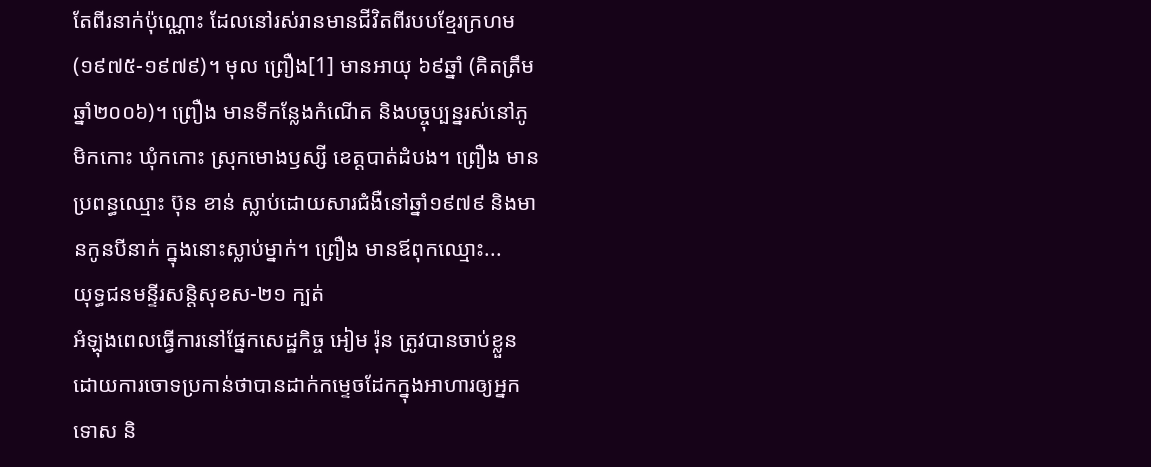តែពីរនាក់ប៉ុណ្ណោះ ដែលនៅរស់រានមានជីវិតពីរបបខ្មែរក្រហម(១៩៧៥-១៩៧៩)។ មុល ព្រឿង[1] មានអាយុ ៦៩ឆ្នាំ (គិតត្រឹមឆ្នាំ២០០៦)។ ព្រឿង មានទីកន្លែងកំណើត និងបច្ចុប្បន្នរស់នៅភូមិកកោះ ឃុំកកោះ ស្រុកមោងឫស្សី ខេត្តបាត់ដំបង។ ព្រឿង មានប្រពន្ធឈ្មោះ ប៊ុន ខាន់ ស្លាប់ដោយសារជំងឺនៅឆ្នាំ១៩៧៩ និងមានកូនបីនាក់ ក្នុងនោះស្លាប់ម្នាក់។ ព្រឿង មានឪពុកឈ្មោះ...
យុទ្ធជនមន្ទីរសន្តិសុខស-២១ ក្បត់
អំឡុងពេលធ្វើការនៅផ្នែកសេដ្ឋកិច្ច អៀម រ៉ុន ត្រូវបានចាប់ខ្លួនដោយការចោទប្រកាន់ថាបានដាក់កម្ទេចដែកក្នុងអាហារឲ្យអ្នកទោស និ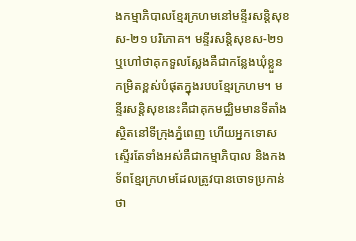ងកម្មាភិបាលខ្មែរក្រហមនៅមន្ទីរសន្តិសុខស-២១ បរិភោគ។ មន្ទីរសន្តិសុខស-២១ ឬហៅថាគុកទួលស្លែងគឺជាកន្លែងឃុំខ្លួនកម្រិតខ្ពស់បំផុតក្នុងរបបខ្មែរក្រហម។ មន្ទីរសន្តិសុខនេះគឺជាគុកមជ្ឈិមមានទីតាំងស្ថិតនៅទីក្រុងភ្នំពេញ ហើយអ្នកទោសស្ទើរតែទាំងអស់គឺជាកម្មាភិបាល និងកងទ័ពខ្មែរក្រហមដែលត្រូវបានចោទប្រកាន់ថា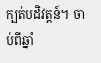ក្បត់បដិវត្តន៍។ ចាប់ពីឆ្នាំ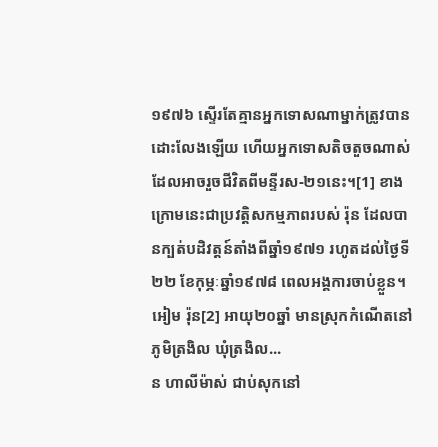១៩៧៦ ស្ទើរតែគ្មានអ្នកទោសណាម្នាក់ត្រូវបានដោះលែងឡើយ ហើយអ្នកទោសតិចតួចណាស់ដែលអាចរួចជីវិតពីមន្ទីរស-២១នេះ។[1] ខាងក្រោមនេះជាប្រវត្តិសកម្មភាពរបស់ រ៉ុន ដែលបានក្បត់បដិវត្តន៍តាំងពីឆ្នាំ១៩៧១ រហូតដល់ថ្ងៃទី២២ ខែកុម្ភៈឆ្នាំ១៩៧៨ ពេលអង្គការចាប់ខ្លួន។ អៀម រ៉ុន[2] អាយុ២០ឆ្នាំ មានស្រុកកំណើតនៅភូមិត្រងិល ឃុំត្រងិល...
ន ហាលីម៉ាស់ ជាប់សុកនៅ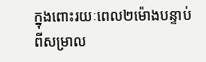ក្នុងពោះរយៈពេល២ម៉ោងបន្ទាប់ពីសម្រាល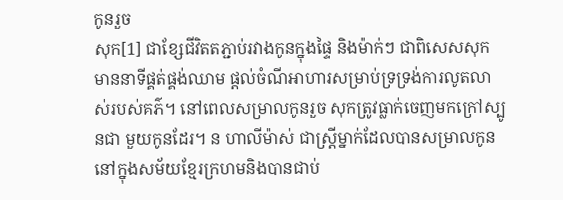កូនរួច
សុក[1] ជាខ្សែជីវិតតភ្ជាប់រវាងកូនក្នុងផ្ទៃ និងម៉ាក់ៗ ជាពិសេសសុកមាននាទីផ្គត់ផ្គង់ឈាម ផ្ដល់ចំណីអាហារសម្រាប់ទ្រទ្រង់ការលូតលាស់របស់គភ៌។ នៅពេលសម្រាលកូនរួច សុកត្រូវធ្លាក់ចេញមកក្រៅស្បូនជា មួយកូនដែរ។ ន ហាលីម៉ាស់ ជាស្រី្តម្នាក់ដែលបានសម្រាលកូននៅក្នុងសម័យខ្មែរក្រហមនិងបានជាប់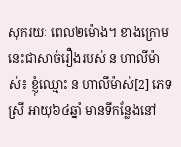សុករយៈ ពេល២ម៉ោង។ ខាងក្រោមនេះជាសាច់រឿងរបស់ ន ហាលីម៉ាស់៖ ខ្ញុំឈ្មោះ ន ហាលីម៉ាស់[2] ភេទស្រី អាយុ៦៤ឆ្នាំ មានទីកន្លែងនៅ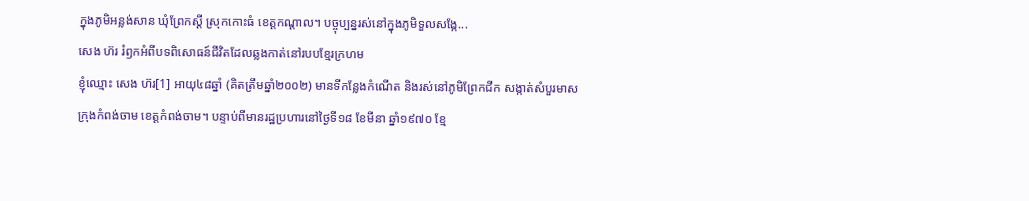ក្នុងភូមិអន្លង់សាន ឃុំព្រែកស្ដី ស្រុកកោះធំ ខេត្តកណ្ដាល។ បច្ចុប្បន្នរស់នៅក្នុងភូមិទួលសង្កែ...
សេង ហ៊រ រំឭកអំពីបទពិសោធន៍ជីវិតដែលឆ្លងកាត់នៅរបបខ្មែរក្រហម
ខ្ញុំឈ្មោះ សេង ហ៊រ[1] អាយុ៤៨ឆ្នាំ (គិតត្រឹមឆ្នាំ២០០២) មានទីកន្លែងកំណើត និងរស់នៅភូមិព្រែកជីក សង្កាត់សំបួរមាស ក្រុងកំពង់ចាម ខេត្តកំពង់ចាម។ បន្ទាប់ពីមានរដ្ឋប្រហារនៅថ្ងៃទី១៨ ខែមីនា ឆ្នាំ១៩៧០ ខ្មែ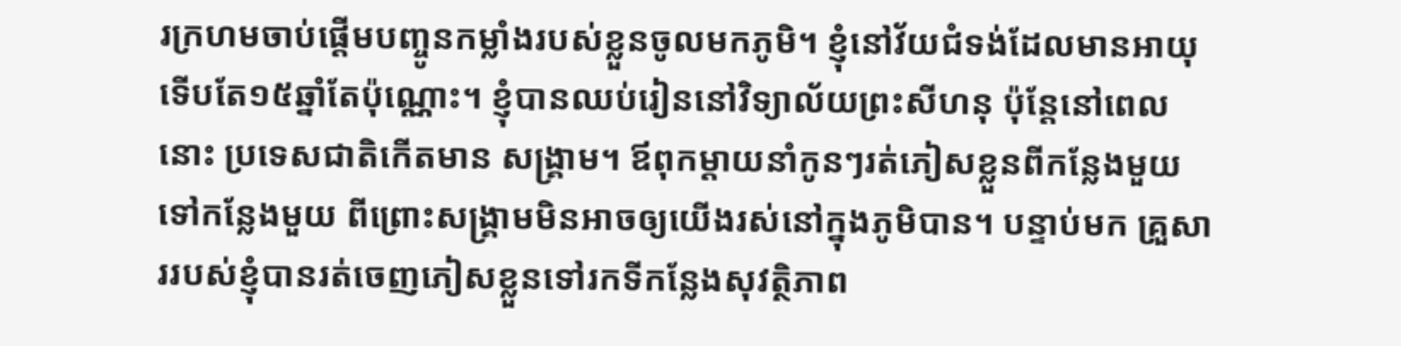រក្រហមចាប់ផ្ដើមបញ្ចូនកម្លាំងរបស់ខ្លួនចូលមកភូមិ។ ខ្ញុំនៅវ័យជំទង់ដែលមានអាយុទើបតែ១៥ឆ្នាំតែប៉ុណ្ណោះ។ ខ្ញុំបានឈប់រៀននៅវិទ្យាល័យព្រះសីហនុ ប៉ុន្តែនៅពេលនោះ ប្រទេសជាតិកើតមាន សង្រ្គាម។ ឪពុកម្ដាយនាំកូនៗរត់ភៀសខ្លួនពីកន្លែងមួយទៅកន្លែងមួយ ពីព្រោះសង្រ្គាមមិនអាចឲ្យយើងរស់នៅក្នុងភូមិបាន។ បន្ទាប់មក គ្រួសាររបស់ខ្ញុំបានរត់ចេញភៀសខ្លួនទៅរកទីកន្លែងសុវត្ថិភាព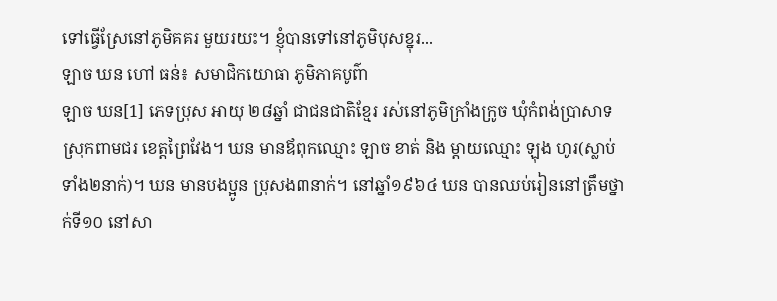ទៅធ្វើស្រែនៅភូមិគគរ មួយរយះ។ ខ្ញុំបានទៅនៅភូមិបុសខ្នុរ...
ឡាច ឃន ហៅ ធន់៖ សមាជិកយោធា ភូមិភាគបូព៌ា
ឡាច ឃន[1] ភេទប្រុស អាយុ ២៨ឆ្នាំ ជាជនជាតិខ្មែរ រស់នៅភូមិក្រាំងក្រូច ឃុំកំពង់ប្រាសាទ ស្រុកពាមជរ ខេត្តព្រៃវែង។ ឃន មានឪពុកឈ្មោះ ឡាច ខាត់ និង ម្តាយឈ្មោះ ឡុង ហូរ(ស្លាប់ទាំង២នាក់)។ ឃន មានបងប្អូន ប្រុសង៣នាក់។ នៅឆ្នាំ១៩៦៤ ឃន បានឈប់រៀននៅត្រឹមថ្នាក់ទី១០ នៅសា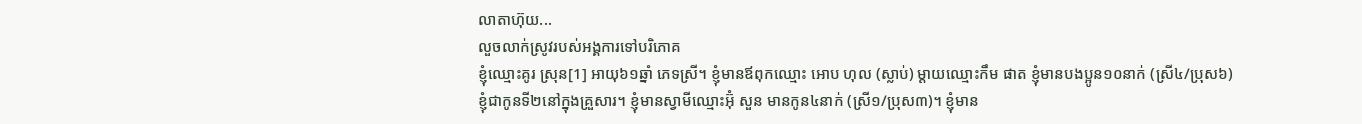លាតាហ៊ុយ...
លួចលាក់ស្រូវរបស់អង្គការទៅបរិភោគ
ខ្ញុំឈ្មោះគូរ ស្រុន[1] អាយុ៦១ឆ្នាំ ភេទស្រី។ ខ្ញុំមានឪពុកឈ្មោះ អោប ហុល (ស្លាប់) ម្ដាយឈ្មោះកឹម ផាត ខ្ញុំមានបងប្អូន១០នាក់ (ស្រី៤/ប្រុស៦) ខ្ញុំជាកូនទី២នៅក្នុងគ្រួសារ។ ខ្ញុំមានស្វាមីឈ្មោះអ៊ុំ សួន មានកូន៤នាក់ (ស្រី១/ប្រុស៣)។ ខ្ញុំមាន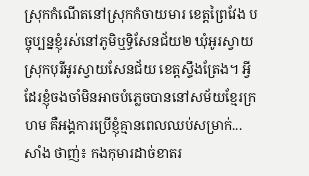ស្រុកកំណើតនៅស្រុកកំចាយមារ ខេត្តព្រៃវែង បច្ចុប្បន្នខ្ញុំរស់នៅភូមិឬទ្ធិសែនជ័យ២ ឃុំអូរស្វាយ ស្រុកបុរីអូរស្វាយសែនជ័យ ខេត្តស្ទឹងត្រែង។ អ្វីដែរខ្ញុំចងចាំមិនអាចបំភ្លេចបាននៅសម័យខ្មែរក្រហម គឺអង្គការប្រើខ្ញុំគ្មានពេលឈប់សម្រាក់...
សាំង ថាញ់៖ កងកុមារដាច់ខាតរ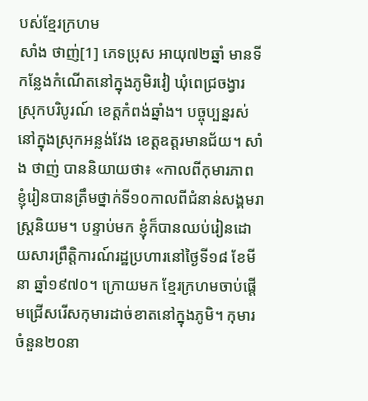បស់ខ្មែរក្រហម
សាំង ថាញ់[1] ភេទប្រុស អាយុ៧២ឆ្នាំ មានទីកន្លែងកំណើតនៅក្នុងភូមិរវៀ ឃុំពេជ្រចង្វារ ស្រុកបរិបូរណ៍ ខេត្ដកំពង់ឆ្នាំង។ បច្ចុប្បន្នរស់នៅក្នុងស្រុកអន្លង់វែង ខេត្ដឧត្ដរមានជ័យ។ សាំង ថាញ់ បាននិយាយថា៖ «កាលពីកុមារភាព ខ្ញុំរៀនបានត្រឹមថ្នាក់ទី១០កាលពីជំនាន់សង្គមរាស្ដ្រនិយម។ បន្ទាប់មក ខ្ញុំក៏បានឈប់រៀនដោយសារព្រឹត្ដិការណ៍រដ្ឋប្រហារនៅថ្ងៃទី១៨ ខែមីនា ឆ្នាំ១៩៧០។ ក្រោយមក ខ្មែរក្រហមចាប់ផ្ដើមជ្រើសរើសកុមារដាច់ខាតនៅក្នុងភូមិ។ កុមារចំនួន២០នា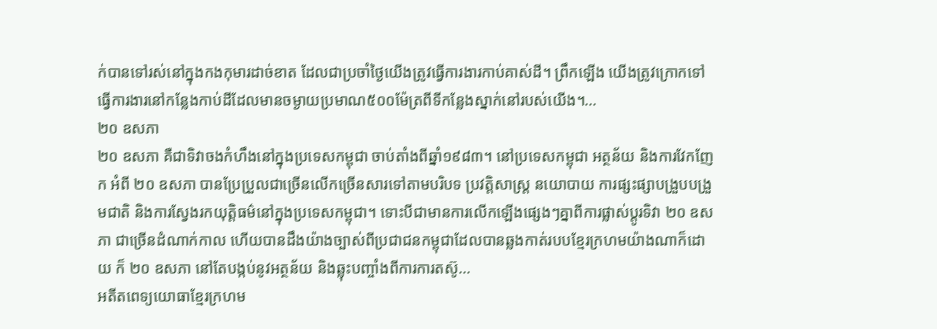ក់បានទៅរស់នៅក្នុងកងកុមារដាច់ខាត ដែលជាប្រចាំថ្ងៃយើងត្រូវធ្វើការងារកាប់គាស់ដី។ ព្រឹកឡើង យើងត្រូវក្រោកទៅធ្វើការងារនៅកន្លែងកាប់ដីដែលមានចម្ងាយប្រមាណ៥០០ម៉ែត្រពីទីកន្លែងស្នាក់នៅរបស់យើង។...
២០ ឧសភា
២០ ឧសភា គឺជាទិវាចងកំហឹងនៅក្នុងប្រទេសកម្ពុជា ចាប់តាំងពីឆ្នាំ១៩៨៣។ នៅប្រទេសកម្ពុជា អត្ថន័យ និងការវែកញែក អំពី ២០ ឧសភា បានប្រែប្រួលជាច្រើនលើកច្រើនសារទៅតាមបរិបទ ប្រវត្តិសាស្រ្ត នយោបាយ ការផ្សះផ្សាបង្រួបបង្រួមជាតិ និងការស្វែងរកយុត្តិធម៌នៅក្នុងប្រទេសកម្ពុជា។ ទោះបីជាមានការលើកឡើងផ្សេងៗគ្នាពីការផ្លាស់ប្តូរទិវា ២០ ឧសភា ជាច្រើនដំណាក់កាល ហើយបានដឹងយ៉ាងច្បាស់ពីប្រជាជនកម្ពុជាដែលបានឆ្លងកាត់របបខ្មែរក្រហមយ៉ាងណាក៏ដោយ ក៏ ២០ ឧសភា នៅតែបង្កប់នូវអត្ថន័យ និងឆ្លុះបញ្ចាំងពីការការតស៊ូ...
អតីតពេទ្យយោធាខ្មែរក្រហម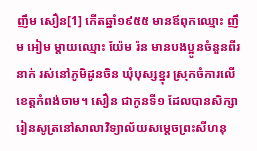ញឹម សឿន[1] កើតឆ្នាំ១៩៥៥ មានឪពុកឈ្មោះ ញឹម អៀម ម្តាយឈ្មោះ យ៉ែម រ៉ន មានបងប្អូនចំនួនពីរនាក់ រស់នៅភូមិដូនចិន ឃុំបុស្សខ្នុរ ស្រុកចំការលើ ខេត្តកំពង់ចាម។ សឿន ជាកូនទី១ ដែលបានសិក្សារៀនសូត្រនៅសាលាវិទ្យាល័យសម្តេចព្រះសីហនុ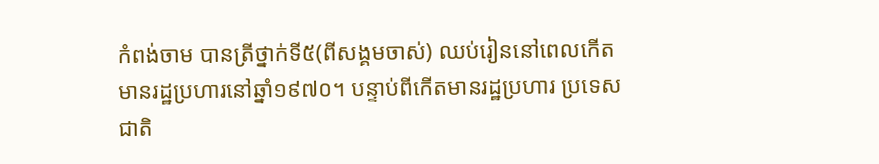កំពង់ចាម បានត្រីថ្នាក់ទី៥(ពីសង្គមចាស់) ឈប់រៀននៅពេលកើតមានរដ្ឋប្រហារនៅឆ្នាំ១៩៧០។ បន្ទាប់ពីកើតមានរដ្ឋប្រហារ ប្រទេសជាតិ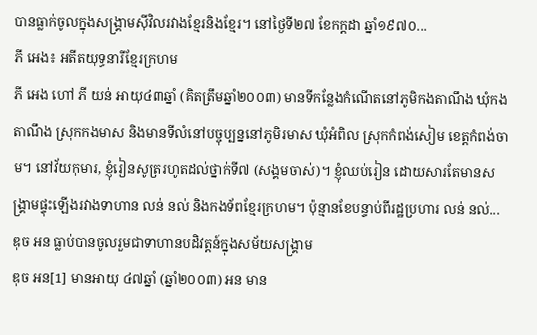បានធ្លាក់ចូលក្នុងសង្រ្គាមស៊ីវិលរវាងខ្មែរនិងខ្មែរ។ នៅថ្ងៃទី២៧ ខែកក្តដា ឆ្នាំ១៩៧០...
ភី អេង៖ អតីតយុទ្ធនារីខ្មែរក្រហម
ភី អេង ហៅ ភី យន់ អាយុ៤៣ឆ្នាំ (គិតត្រឹមឆ្នាំ២០០៣) មានទីកន្លែងកំណើតនៅភូមិកងតាណឹង ឃុំកងតាណឹង ស្រុកកងមាស និងមានទីលំនៅបច្ចុប្បន្ននៅភូមិរមាស ឃុំអំពិល ស្រុកកំពង់សៀម ខេត្តកំពង់ចាម។ នៅវ័យកុមារ, ខ្ញុំរៀនសូត្ររហូតដល់ថ្នាក់ទី៧ (សង្គមចាស់)។ ខ្ញុំឈប់រៀន ដោយសារតែមានសង្រ្គាមផ្ទុះឡើងរវាងទាហាន លន់ នល់ និងកងទ័ពខ្មែរក្រហម។ ប៉ុន្មានខែបន្ទាប់ពីរដ្ឋប្រហារ លន់ នល់...
ឌុច អន ធ្លាប់បានចូលរួមជាទាហានបដិវត្តន៍ក្នុងសម័យសង្រ្គាម
ឌុច អន[1] មានអាយុ ៤៧ឆ្នាំ (ឆ្នាំ២០០៣) អន មាន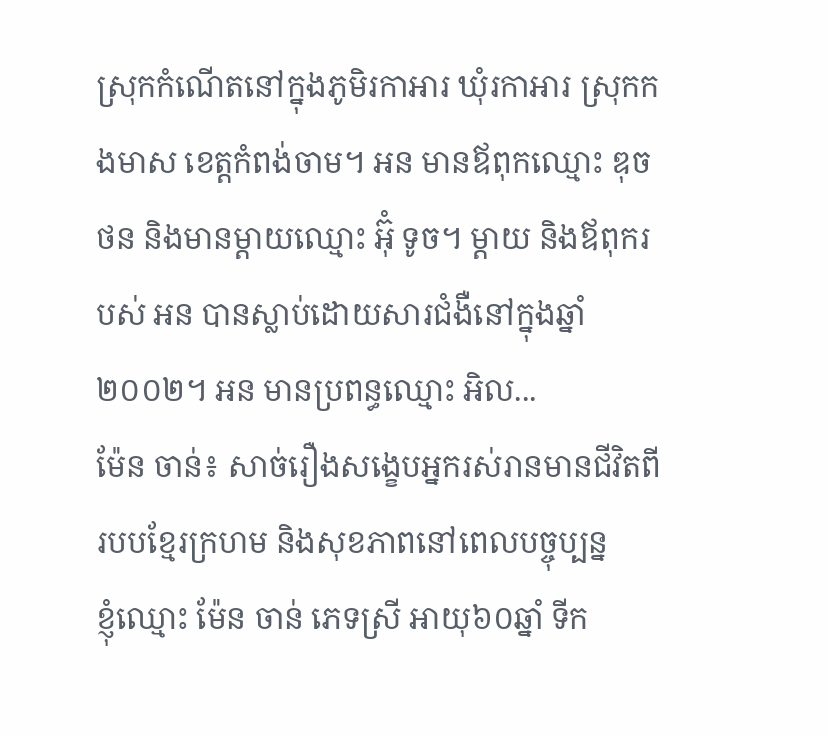ស្រុកកំណើតនៅក្នុងភូមិរកាអារ ឃុំរកាអារ ស្រុកកងមាស ខេត្តកំពង់ចាម។ អន មានឪពុកឈ្មោះ ឌុច ថន និងមានម្តាយឈ្មោះ អ៊ុំ ទូច។ ម្តាយ និងឪពុករបស់ អន បានស្លាប់ដោយសារជំងឺនៅក្នុងឆ្នាំ ២០០២។ អន មានប្រពន្ធឈ្មោះ អិល...
ម៉ែន ចាន់៖ សាច់រឿងសង្ខេបអ្នករស់រានមានជីវិតពីរបបខ្មែរក្រហម និងសុខភាពនៅពេលបច្ចុប្បន្ន
ខ្ញុំឈ្មោះ ម៉ែន ចាន់ ភេទស្រី អាយុ៦០ឆ្នាំ ទីក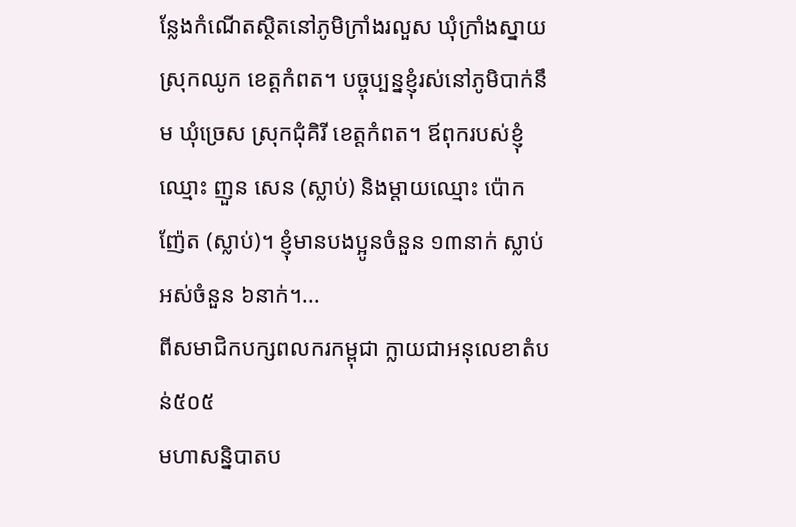ន្លែងកំណើតស្ថិតនៅភូមិក្រាំងរលួស ឃុំក្រាំងស្នាយ ស្រុកឈូក ខេត្តកំពត។ បច្ចុប្បន្នខ្ញុំរស់នៅភូមិបាក់នឹម ឃុំច្រេស ស្រុកជុំគិរី ខេត្តកំពត។ ឪពុករបស់ខ្ញុំឈ្មោះ ញួន សេន (ស្លាប់) និងម្ដាយឈ្មោះ ប៉ោក ញ៉ែត (ស្លាប់)។ ខ្ញុំមានបងប្អូនចំនួន ១៣នាក់ ស្លាប់អស់ចំនួន ៦នាក់។...
ពីសមាជិកបក្សពលករកម្ពុជា ក្លាយជាអនុលេខាតំបន់៥០៥
មហាសន្និបាតប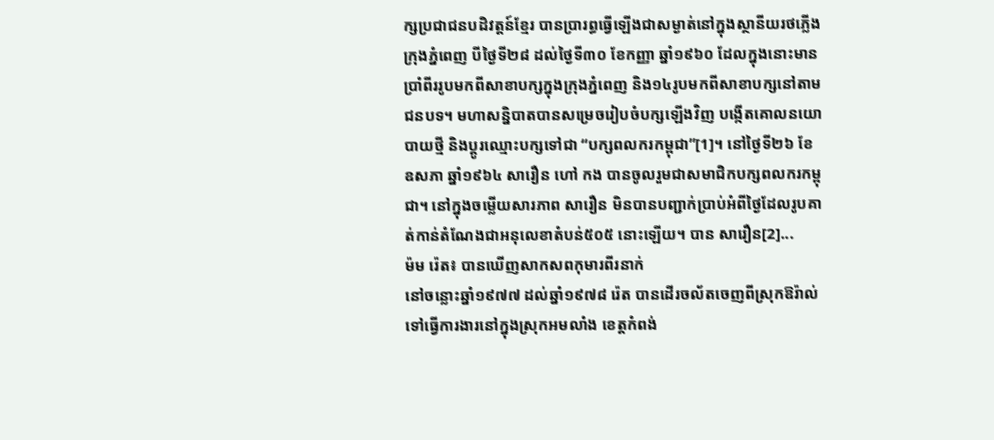ក្សប្រជាជនបដិវត្តន៍ខ្មែរ បានប្រារព្ធធ្វើឡើងជាសម្ងាត់នៅក្នុងស្ថានីយរថភ្លើងក្រុងភ្នំពេញ បីថ្ងៃទី២៨ ដល់ថ្ងៃទី៣០ ខែកញ្ញា ឆ្នាំ១៩៦០ ដែលក្នុងនោះមានប្រាំពីររូបមកពីសាខាបក្សក្នុងក្រុងភ្នំពេញ និង១៤រូបមកពីសាខាបក្សនៅតាមជនបទ។ មហាសន្និបាតបានសម្រេចរៀបចំបក្សឡើងវិញ បង្កើតគោលនយោបាយថ្មី និងប្ដូរឈ្មោះបក្សទៅជា “បក្សពលករកម្ពុជា”[1]។ នៅថ្ងៃទី២៦ ខែឧសភា ឆ្នាំ១៩៦៤ សារឿន ហៅ កង បានចូលរួមជាសមាជិកបក្សពលករកម្ពុជា។ នៅក្នុងចម្លើយសារភាព សារឿន មិនបានបញ្ជាក់ប្រាប់អំពីថ្ងៃដែលរូបគាត់កាន់តំណែងជាអនុលេខាតំបន់៥០៥ នោះឡើយ។ បាន សារឿន[2]...
ម៉ម រ៉េត៖ បានឃើញសាកសពកុមារពីរនាក់
នៅចន្លោះឆ្នាំ១៩៧៧ ដល់ឆ្នាំ១៩៧៨ រ៉េត បានដើរចល័តចេញពីស្រុកឱរ៉ាល់ ទៅធ្វើការងារនៅក្នុងស្រុកអមលាំង ខេត្តកំពង់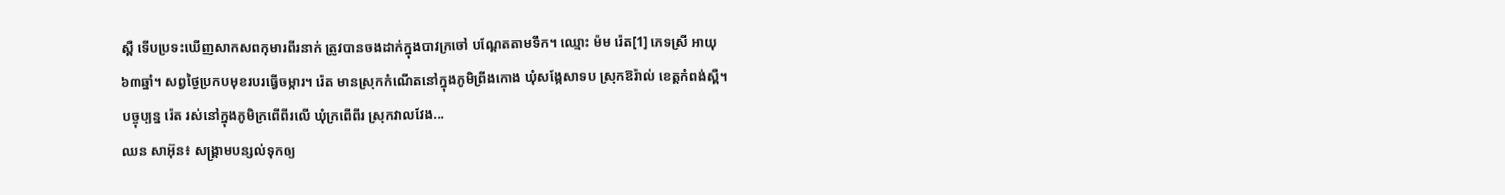ស្ពឺ ទើបប្រទះឃើញសាកសពកុមារពីរនាក់ ត្រូវបានចងដាក់ក្នុងបាវក្រចៅ បណ្ដែតតាមទឹក។ ឈ្មោះ ម៉ម រ៉េត[1] ភេទស្រី អាយុ៦៣ឆ្នាំ។ សព្វថ្ងៃប្រកបមុខរបរធ្វើចម្ការ។ រ៉េត មានស្រុកកំណើតនៅក្នុងភូមិព្រីងកោង ឃុំសង្កែសាទប ស្រុកឱរ៉ាល់ ខេត្តកំពង់ស្ពឺ។ បច្ចុប្បន្ន រ៉េត រស់នៅក្នុងភូមិក្រពើពីរលើ ឃុំក្រពើពីរ ស្រុកវាលវែង...
ឈន សាអ៊ុន៖ សង្រ្គាមបន្សល់ទុកឲ្យ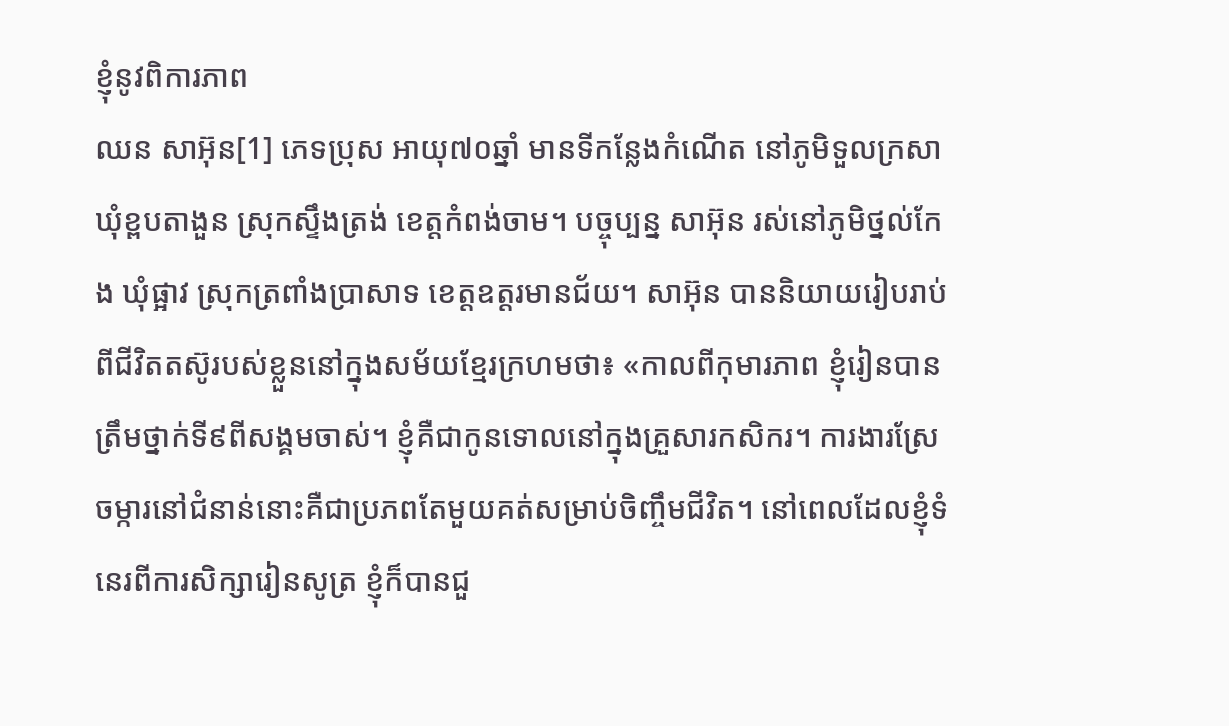ខ្ញុំនូវពិការភាព
ឈន សាអ៊ុន[1] ភេទប្រុស អាយុ៧០ឆ្នាំ មានទីកន្លែងកំណើត នៅភូមិទួលក្រសា ឃុំខ្ពបតាងួន ស្រុកស្ទឹងត្រង់ ខេត្តកំពង់ចាម។ បច្ចុប្បន្ន សាអ៊ុន រស់នៅភូមិថ្នល់កែង ឃុំផ្អាវ ស្រុកត្រពាំងប្រាសាទ ខេត្តឧត្តរមានជ័យ។ សាអ៊ុន បាននិយាយរៀបរាប់ពីជីវិតតស៊ូរបស់ខ្លួននៅក្នុងសម័យខ្មែរក្រហមថា៖ «កាលពីកុមារភាព ខ្ញុំរៀនបានត្រឹមថ្នាក់ទី៩ពីសង្គមចាស់។ ខ្ញុំគឺជាកូនទោលនៅក្នុងគ្រួសារកសិករ។ ការងារស្រែចម្ការនៅជំនាន់នោះគឺជាប្រភពតែមួយគត់សម្រាប់ចិញ្ចឹមជីវិត។ នៅពេលដែលខ្ញុំទំនេរពីការសិក្សារៀនសូត្រ ខ្ញុំក៏បានជួ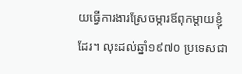យធ្វើការងារស្រែចម្ការឪពុកម្ដាយខ្ញុំដែរ។ លុះដល់ឆ្នាំ១៩៧០ ប្រទេសជា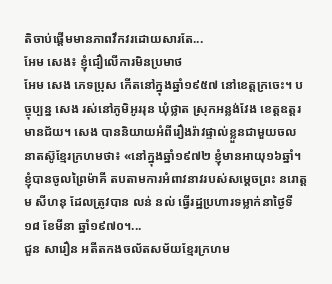តិចាប់ផ្ដើមមានភាពវឹកវរដោយសារតែ...
អែម សេង៖ ខ្ញុំជឿលើការមិនប្រមាថ
អែម សេង ភេទប្រុស កើតនៅក្នុងឆ្នាំ១៩៥៧ នៅខេត្ដក្រចេះ។ បច្ចុប្បន្ន សេង រស់នៅភូមិអូររុន ឃុំថ្លាត ស្រុកអន្លង់វែង ខេត្ដឧត្ដរមានជ័យ។ សេង បាននិយាយអំពីរឿងរ៉ាវផ្ទាល់ខ្លួនជាមួយចលនាតស៊ូខ្មែរក្រហមថា៖ «នៅក្នុងឆ្នាំ១៩៧២ ខ្ញុំមានអាយុ១៦ឆ្នាំ។ ខ្ញុំបានចូលព្រៃម៉ាគី តបតាមការអំពាវនាវរបស់សម្តេចព្រះ នរោត្តម សីហនុ ដែលត្រូវបាន លន់ នល់ ធ្វើរដ្ឋប្រហារទម្លាក់នាថ្ងៃទី១៨ ខែមីនា ឆ្នាំ១៩៧០។...
ជួន សារឿន អតីតកងចល័តសម័យខ្មែរក្រហម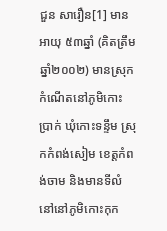ជួន សារឿន[1] មានអាយុ ៥៣ឆ្នាំ (គិតត្រឹមឆ្នាំ២០០២) មានស្រុកកំណើតនៅភូមិកោះប្រាក់ ឃុំកោះទន្ទឹម ស្រុកកំពង់សៀម ខេត្តកំពង់ចាម និងមានទីលំនៅនៅភូមិកោះកុក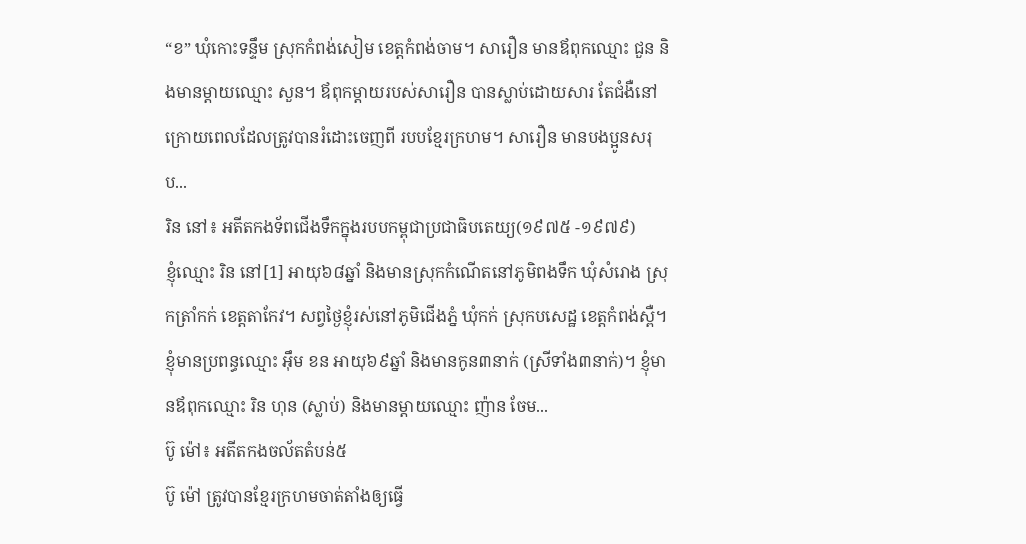“ខ” ឃុំកោះទន្ទឹម ស្រុកកំពង់សៀម ខេត្តកំពង់ចាម។ សារឿន មានឪពុកឈ្មោះ ជួន និងមានម្តាយឈ្មោះ សួន។ ឪពុកម្តាយរបស់សារឿន បានស្លាប់ដោយសារ តែជំងឺនៅក្រោយពេលដែលត្រូវបានរំដោះចេញពី របបខ្មែរក្រហម។ សារឿន មានបងប្អូនសរុប...
រិន នៅ៖ អតីតកងទ័ពជើងទឹកក្នុងរបបកម្ពុជាប្រជាធិបតេយ្យ(១៩៧៥ -១៩៧៩)
ខ្ញុំឈ្មោះ រិន នៅ[1] អាយុ៦៨ឆ្នាំ និងមានស្រុកកំណើតនៅភូមិពងទឹក ឃុំសំរោង ស្រុកត្រាំកក់ ខេត្តតាកែវ។ សព្វថ្ងៃខ្ញុំរស់នៅភូមិជើងភ្នំ ឃុំកក់ ស្រុកបសេដ្ឋ ខេត្តកំពង់ស្ពឺ។ ខ្ញុំមានប្រពន្ធឈ្មោះ អ៊ឹម ខន អាយុ៦៩ឆ្នាំ និងមានកូន៣នាក់ (ស្រីទាំង៣នាក់)។ ខ្ញុំមានឪពុកឈ្មោះ រិន ហុន (ស្លាប់) និងមានម្តាយឈ្មោះ ញ៉ាន ចែម...
ប៊ូ ម៉ៅ៖ អតីតកងចល័តតំបន់៥
ប៊ូ ម៉ៅ ត្រូវបានខ្មែរក្រហមចាត់តាំងឲ្យធ្វើ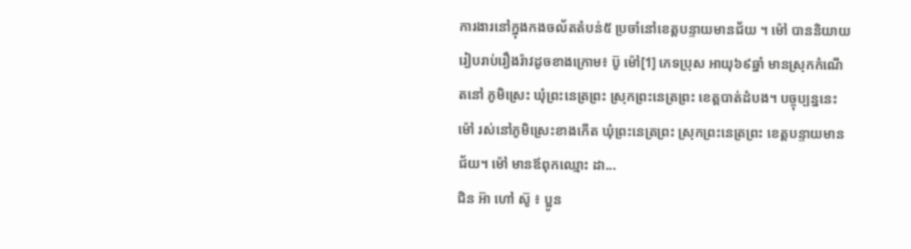ការងារនៅក្នុងកងចល័តតំបន់៥ ប្រចាំនៅខេត្តបន្ទាយមានជ័យ ។ ម៉ៅ បាននិយាយរៀបរាប់រឿងរ៉ាវដូចខាងក្រោម៖ ប៊ូ ម៉ៅ[1] ភេទប្រុស អាយុ៦៩ឆ្នាំ មានស្រុកកំណើតនៅ ភូមិស្រេះ ឃុំព្រះនេត្រព្រះ ស្រុកព្រះនេត្រព្រះ ខេត្តបាត់ដំបង។ បច្ចុប្បន្ននេះ ម៉ៅ រស់នៅភូមិស្រេះខាងកើត ឃុំព្រះនេត្រព្រះ ស្រុកព្រះនេត្រព្រះ ខេត្តបន្ទាយមានជ័យ។ ម៉ៅ មានឪពុកឈ្មោះ ដា...
ជិន អ៊ា ហៅ ស៊ូ ៖ ប្អូន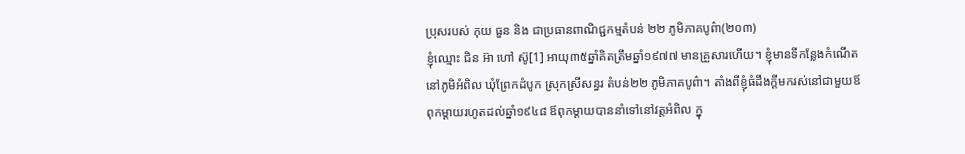ប្រុសរបស់ កុយ ធួន និង ជាប្រធានពាណិជ្ជកម្មតំបន់ ២២ ភូមិភាគបូព៌ា(២០៣)
ខ្ញុំឈ្មោះ ជិន អ៊ា ហៅ ស៊ូ[1] អាយុ៣៥ឆ្នាំគិតត្រឹមឆ្នាំ១៩៧៧ មានគ្រួសារហើយ។ ខ្ញុំមានទីកន្លែងកំណើតនៅភូមិអំពិល ឃុំព្រែកដំបូក ស្រុកស្រីសន្ធរ តំបន់២២ ភូមិភាគបូព៌ា។ តាំងពីខ្ញុំធំដឹងក្ដីមករស់នៅជាមួយឪពុកម្ដាយរហូតដល់ឆ្នាំ១៩៤៨ ឪពុកម្ដាយបាននាំទៅនៅវត្តអំពិល ក្នុ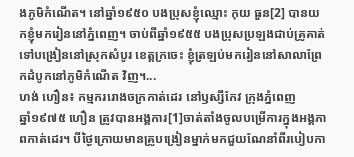ងភូមិកំណើត។ នៅឆ្នាំ១៩៥០ បងប្រុសខ្ញុំឈ្មោះ កុយ ធួន[2] បានយកខ្ញុំមករៀននៅភ្នំពេញ។ ចាប់ពីឆ្នាំ១៩៥៥ បងប្រុសប្រឡងជាប់គ្រូគាត់ទៅបង្រៀននៅស្រុកសំបូរ ខេត្តក្រចេះ ខ្ញុំត្រឡប់មករៀននៅសាលាព្រែកដំបូកនៅភូមិកំណើត វិញ។...
ហង់ ហឿន៖ កម្មកររោងចក្រកាត់ដេរ នៅឫស្សីកែវ ក្រុងភ្នំពេញ
ឆ្នាំ១៩៧៥ ហឿន ត្រូវបានអង្គការ[1]ចាត់តាំងចូលបម្រើការក្នុងអង្គភាពកាត់ដេរ។ បីថ្ងៃក្រោយមានគ្រូបង្រៀនម្នាក់មកជួយណែនាំពីរបៀបកា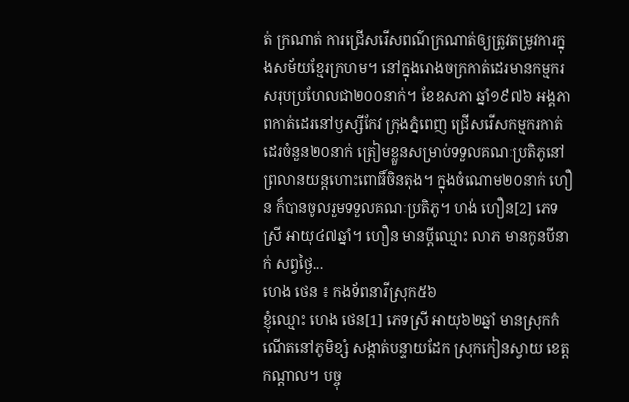ត់ ក្រណាត់ ការជ្រើសរើសពណ៌ក្រណាត់ឲ្យត្រូវតម្រូវការក្នុងសម័យខ្មែរក្រហម។ នៅក្នុងរោងចក្រកាត់ដេរមានកម្មករសរុបប្រហែលជា២០០នាក់។ ខែឧសភា ឆ្នាំ១៩៧៦ អង្គភាពកាត់ដេរនៅឫស្សីកែវ ក្រុងភ្នំពេញ ជ្រើសរើសកម្មករកាត់ដេរចំនួន២០នាក់ ត្រៀមខ្លួនសម្រាប់ទទួលគណៈប្រតិភូនៅព្រលានយន្តហោះពោធិ៍ចិនតុង។ ក្នុងចំណោម២០នាក់ ហឿន ក៏បានចូលរួមទទួលគណៈប្រតិភូ។ ហង់ ហឿន[2] ភេទស្រី អាយុ៤៧ឆ្នាំ។ ហឿន មានប្ដីឈ្មោះ លាភ មានកូនបីនាក់ សព្វថៃ្ង...
ហេង ថេន ៖ កងទ័ពនារីស្រុក៥៦
ខ្ញុំឈ្មោះ ហេង ថេន[1] ភេទស្រី អាយុ៦២ឆ្នាំ មានស្រុកកំណើតនៅភូមិខ្សំ សង្កាត់បន្ទាយដែក ស្រុកកៀនស្វាយ ខេត្តកណ្ដាល។ បច្ចុ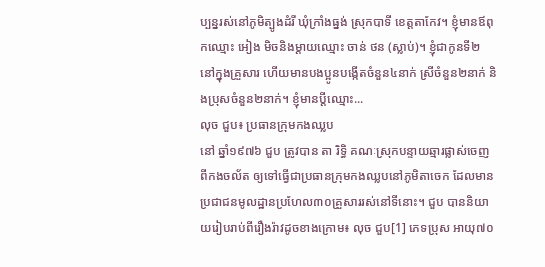ប្បន្នរស់នៅភូមិត្បូងដំរី ឃុំក្រាំងធ្នង់ ស្រុកបាទី ខេត្តតាកែវ។ ខ្ញុំមានឪពុកឈ្មោះ អៀង មិចនិងម្ដាយឈ្មោះ ចាន់ ថន (ស្លាប់)។ ខ្ញុំជាកូនទី២ នៅក្នុងគ្រួសារ ហើយមានបងប្អូនបង្កើតចំនួន៤នាក់ ស្រីចំនួន២នាក់ និងប្រុសចំនួន២នាក់។ ខ្ញុំមានប្ដីឈ្មោះ...
លុច ជួប៖ ប្រធានក្រុមកងឈ្លប
នៅ ឆ្នាំ១៩៧៦ ជួប ត្រូវបាន តា រិទ្ធិ គណៈស្រុកបន្ទាយឆ្មារផ្លាស់ចេញពីកងចល័ត ឲ្យទៅធ្វើជាប្រធានក្រុមកងឈ្លបនៅភូមិតាចេក ដែលមានប្រជាជនមូលដ្ឋានប្រហែល៣០គ្រួសាររស់នៅទីនោះ។ ជួប បាននិយាយរៀបរាប់ពីរឿងរ៉ាវដូចខាងក្រោម៖ លុច ជួប[1] ភេទប្រុស អាយុ៧០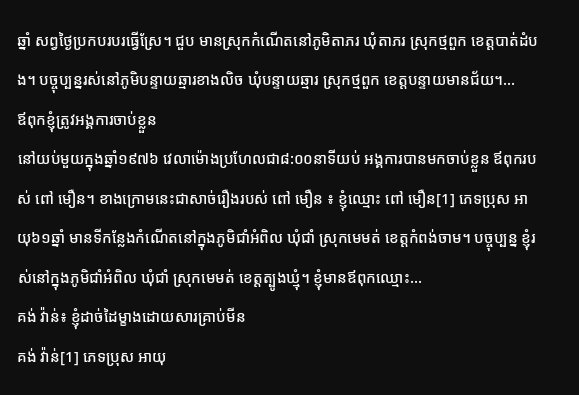ឆ្នាំ សព្វថ្ងៃប្រកបរបរធ្វើស្រែ។ ជួប មានស្រុកកំណើតនៅភូមិតាភរ ឃុំតាភរ ស្រុកថ្មពួក ខេត្តបាត់ដំបង។ បច្ចុប្បន្នរស់នៅភូមិបន្ទាយឆ្មារខាងលិច ឃុំបន្ទាយឆ្មារ ស្រុកថ្មពួក ខេត្តបន្ទាយមានជ័យ។...
ឪពុកខ្ញុំត្រូវអង្គការចាប់ខ្លួន
នៅយប់មួយក្នុងឆ្នាំ១៩៧៦ វេលាម៉ោងប្រហែលជា៨:០០នាទីយប់ អង្គការបានមកចាប់ខ្លួន ឪពុករបស់ ពៅ មឿន។ ខាងក្រោមនេះជាសាច់រឿងរបស់ ពៅ មឿន ៖ ខ្ញុំឈ្មោះ ពៅ មឿន[1] ភេទប្រុស អាយុ៦១ឆ្នាំ មានទីកន្លែងកំណើតនៅក្នុងភូមិជាំអំពិល ឃុំជាំ ស្រុកមេមត់ ខេត្តកំពង់ចាម។ បច្ចុប្បន្ន ខ្ញុំរស់នៅក្នុងភូមិជាំអំពិល ឃុំជាំ ស្រុកមេមត់ ខេត្តត្បូងឃ្មុំ។ ខ្ញុំមានឪពុកឈ្មោះ...
គង់ វ៉ាន់៖ ខ្ញុំដាច់ដៃម្ខាងដោយសារគ្រាប់មីន
គង់ វ៉ាន់[1] ភេទប្រុស អាយុ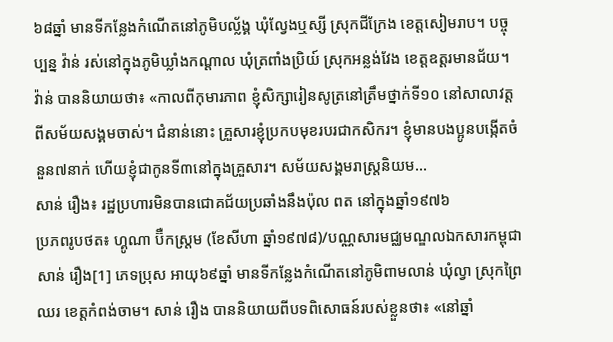៦៨ឆ្នាំ មានទីកន្លែងកំណើតនៅភូមិបល័្លង្គ ឃុំល្វែងឬស្សី ស្រុកជីក្រែង ខេត្តសៀមរាប។ បច្ចុប្បន្ន វ៉ាន់ រស់នៅក្នុងភូមិឃ្លាំងកណ្ដាល ឃុំត្រពាំងប្រិយ៍ ស្រុកអន្លង់វែង ខេត្តឧត្តរមានជ័យ។ វ៉ាន់ បាននិយាយថា៖ «កាលពីកុមារភាព ខ្ញុំសិក្សារៀនសូត្រនៅត្រឹមថ្នាក់ទី១០ នៅសាលាវត្ត ពីសម័យសង្គមចាស់។ ជំនាន់នោះ គ្រួសារខ្ញុំប្រកបមុខរបរជាកសិករ។ ខ្ញុំមានបងប្អូនបង្កើតចំនួន៧នាក់ ហើយខ្ញុំជាកូនទី៣នៅក្នុងគ្រួសារ។ សម័យសង្គមរាស្រ្តនិយម...
សាន់ រឿង៖ រដ្ឋប្រហារមិនបានជោគជ័យប្រឆាំងនឹងប៉ុល ពត នៅក្នុងឆ្នាំ១៩៧៦
ប្រភពរូបថត៖ ហ្គូណា ប៊ឺកស្ត្រម (ខែសីហា ឆ្នាំ១៩៧៨)/បណ្ណសារមជ្ឈមណ្ឌលឯកសារកម្ពុជា សាន់ រឿង[1] ភេទប្រុស អាយុ៦៩ឆ្នាំ មានទីកន្លែងកំណើតនៅភូមិពាមលាន់ ឃុំល្វា ស្រុកព្រៃឈរ ខេត្ដកំពង់ចាម។ សាន់ រឿង បាននិយាយពីបទពិសោធន៍របស់ខ្លួនថា៖ «នៅឆ្នាំ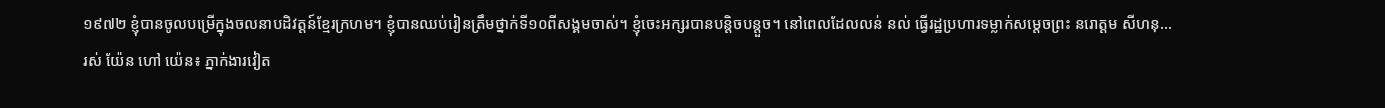១៩៧២ ខ្ញុំបានចូលបម្រើក្នុងចលនាបដិវត្ដន៍ខ្មែរក្រហម។ ខ្ញុំបានឈប់រៀនត្រឹមថ្នាក់ទី១០ពីសង្គមចាស់។ ខ្ញុំចេះអក្សរបានបន្ដិចបន្ដួច។ នៅពេលដែលលន់ នល់ ធ្វើរដ្ឋប្រហារទម្លាក់សម្ដេចព្រះ នរោត្ដម សីហនុ...
រស់ យ៉ែន ហៅ យ៉េន៖ ភ្នាក់ងារវៀត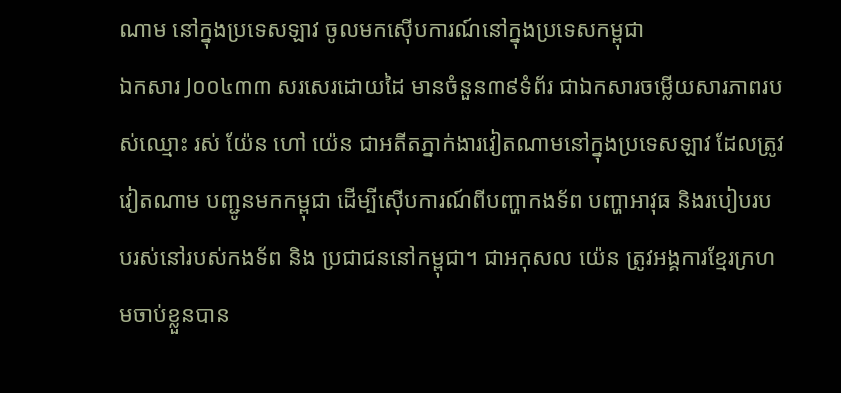ណាម នៅក្នុងប្រទេសឡាវ ចូលមកស៊ើបការណ៍នៅក្នុងប្រទេសកម្ពុជា
ឯកសារ J០០៤៣៣ សរសេរដោយដៃ មានចំនួន៣៩ទំព័រ ជាឯកសារចម្លើយសារភាពរបស់ឈ្មោះ រស់ យ៉ែន ហៅ យ៉េន ជាអតីតភ្នាក់ងារវៀតណាមនៅក្នុងប្រទេសឡាវ ដែលត្រូវវៀតណាម បញ្ជូនមកកម្ពុជា ដើម្បីស៊ើបការណ៍ពីបញ្ហាកងទ័ព បញ្ហាអាវុធ និងរបៀបរបបរស់នៅរបស់កងទ័ព និង ប្រជាជននៅកម្ពុជា។ ជាអកុសល យ៉េន ត្រូវអង្គការខ្មែរក្រហមចាប់ខ្លួនបាន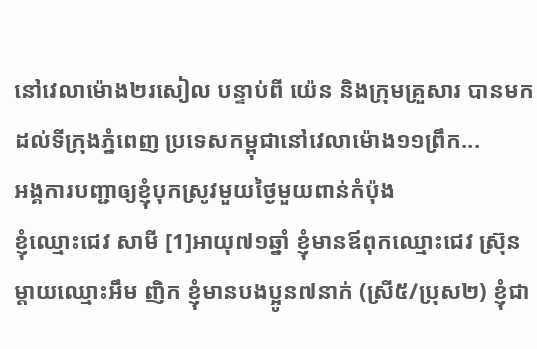នៅវេលាម៉ោង២រសៀល បន្ទាប់ពី យ៉េន និងក្រុមគ្រួសារ បានមកដល់ទីក្រុងភ្នំពេញ ប្រទេសកម្ពុជានៅវេលាម៉ោង១១ព្រឹក...
អង្គការបញ្ជាឲ្យខ្ញុំបុកស្រូវមួយថ្ងៃមួយពាន់កំប៉ុង
ខ្ញុំឈ្មោះជេវ សាមី [1]អាយុ៧១ឆ្នាំ ខ្ញុំមានឪពុកឈ្មោះជេវ ស៊ុ្រន ម្ដាយឈ្មោះអឹម ញិក ខ្ញុំមានបងប្អូន៧នាក់ (ស្រី៥/ប្រុស២) ខ្ញុំជា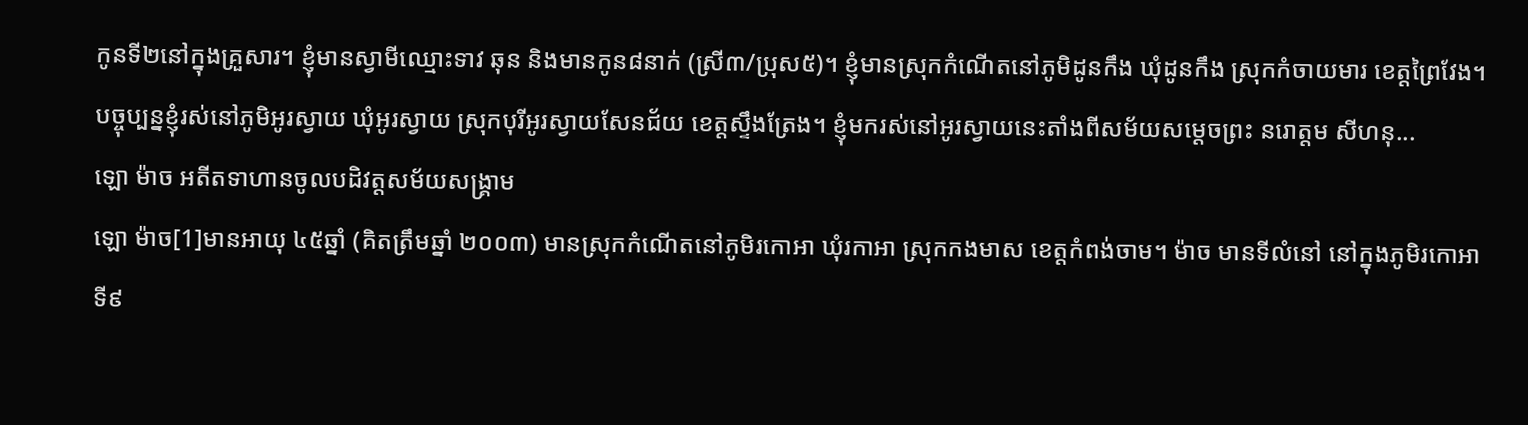កូនទី២នៅក្នុងគ្រួសារ។ ខ្ញុំមានស្វាមីឈ្មោះទាវ ឆុន និងមានកូន៨នាក់ (ស្រី៣/ប្រុស៥)។ ខ្ញុំមានស្រុកកំណើតនៅភូមិដូនកឹង ឃុំដូនកឹង ស្រុកកំចាយមារ ខេត្តព្រៃវែង។ បច្ចុប្បន្នខ្ញុំរស់នៅភូមិអូរស្វាយ ឃុំអូរស្វាយ ស្រុកបុរីអូរស្វាយសែនជ័យ ខេត្តស្ទឹងត្រែង។ ខ្ញុំមករស់នៅអូរស្វាយនេះតាំងពីសម័យសម្ដេចព្រះ នរោត្តម សីហនុ...
ឡោ ម៉ាច អតីតទាហានចូលបដិវត្តសម័យសង្គ្រាម
ឡោ ម៉ាច[1]មានអាយុ ៤៥ឆ្នាំ (គិតត្រឹមឆ្នាំ ២០០៣) មានស្រុកកំណើតនៅភូមិរកោអា ឃុំរកាអា ស្រុកកងមាស ខេត្តកំពង់ចាម។ ម៉ាច មានទីលំនៅ នៅក្នុងភូមិរកោអាទី៩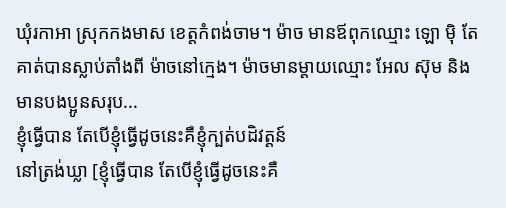ឃុំរកាអា ស្រុកកងមាស ខេត្តកំពង់ចាម។ ម៉ាច មានឪពុកឈ្មោះ ឡោ ម៉ិ តែគាត់បានស្លាប់តាំងពី ម៉ាចនៅក្មេង។ ម៉ាចមានម្តាយឈ្មោះ អែល ស៊ុម និងមានបងប្អូនសរុប...
ខ្ញុំធ្វើបាន តែបើខ្ញុំធ្វើដូចនេះគឺខ្ញុំក្បត់បដិវត្តន៍
នៅត្រង់ឃ្លា [ខ្ញុំធ្វើបាន តែបើខ្ញុំធ្វើដូចនេះគឺ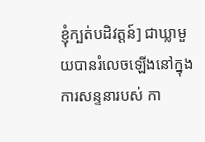ខ្ញុំក្បត់បដិវត្តន៍] ជាឃ្លាមួយបានរំលេចឡើងនៅក្នុងការសន្ទនារបស់ កា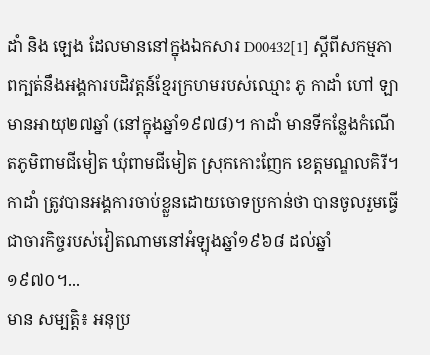ដាំ និង ឡេង ដែលមាននៅក្នុងឯកសារ D00432[1] ស្ដីពីសកម្មភាពក្បត់នឹងអង្គការបដិវត្តន៍ខ្មែរក្រហមរបស់ឈ្មោះ ភូ កាដាំ ហៅ ឡា មានអាយុ២៧ឆ្នាំ (នៅក្នុងឆ្នាំ១៩៧៨)។ កាដាំ មានទីកន្លែងកំណើតភូមិពាមជីមៀត ឃុំពាមជីមៀត ស្រុកកោះញែក ខេត្តមណ្ឌលគិរី។ កាដាំ ត្រូវបានអង្គការចាប់ខ្លួនដោយចោទប្រកាន់ថា បានចូលរួមធ្វើជាចារកិច្ចរបស់វៀតណាមនៅអំឡុងឆ្នាំ១៩៦៨ ដល់ឆ្នាំ១៩៧០។...
មាន សម្បត្តិ៖ អនុប្រ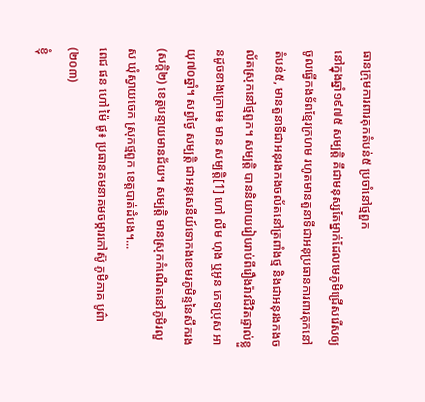ធានក្រុមការពារគុកតំបន់៥ ប្រចាំនៅថ្មពួក
នៅក្នុងឆ្នាំ១៩៧៥ សម្បត្តិ គឹជាមនុស្សតែម្នាក់ដែលមេភូមិជ្រើសរើសឲ្យចូលធ្វើកងទ័ពខ្មែរក្រហម រហូតមានតួនាទីជាអនុប្រធានការពារគុកនៅតំបន់៥, មានតួនាទីជាអនុរងកងចល័តនៅត្រពាំងថ្ម និងជាអនុរងកងចល័តស្រុកនៅថ្មពួក។ សម្បត្តិ បាននិយាយរៀបរាប់ពីរឿងរ៉ាវជីវិតផ្ទាល់ខ្លួនដូចខាងក្រោម៖ មាន សម្បត្តិ[1] ហៅ លឹម ហុង ឬអូន ភេទប្រុស អាយុ៧០ឆ្នាំ។ សព្វថ្ងៃ សម្បត្តិ ជាអនុសេនីយ៍ទោកងខេមរភូមិន្ទនៃសឹករង(សក្តិ២) ខេត្តបន្ទាយមានជ័យ។ សម្បត្តិ មានស្រុកកំណើតនៅភូមិរលួស ឃុំស្វាយចេក ស្រុកថ្មពួក ខេត្តបាត់ដំបង។...
ពេជ ផន ហៅ ម៉ៃ ផូ៖ ប្រធានគមនាគមចម្ការកៅស៊ូ ភូមិភាគ បូព៌ា(២០៣)
ខ្ញុំ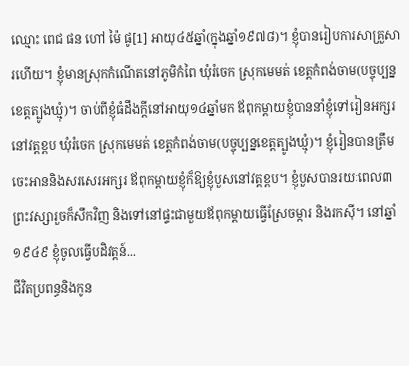ឈ្មោះ ពេជ ផន ហៅ ម៉ៃ ផូ[1] អាយុ៤៥ឆ្នាំ(ក្នុងឆ្នាំ១៩៧៨)។ ខ្ញុំបានរៀបការសាគ្រួសារហើយ។ ខ្ញុំមានស្រុកកំណើតនៅភូមិកំពៃ ឃុំរំចេក ស្រុកមេមត់ ខេត្តកំពង់ចាម(បច្ចុប្បន្នខេត្តត្បូងឃ្មុំ)។ ចាប់ពីខ្ញុំធំដឹងក្ដីនៅអាយុ១៤ឆ្នាំមក ឪពុកម្ដាយខ្ញុំបាននាំខ្ញុំទៅរៀនអក្សរនៅវត្តខ្ពប ឃុំរំចេក ស្រុកមេមត់ ខេត្តកំពង់ចាម(បច្ចុប្បន្នខេត្តត្បូងឃ្មុំ)។ ខ្ញុំរៀនបានត្រឹមចេះអាននិងសរសេរអក្សរ ឪពុកម្ដាយខ្ញុំក៏ឱ្យខ្ញុំបួសនៅវត្តខ្ពប។ ខ្ញុំបួសបានរយៈពេល៣ព្រះវស្សារួចក៏សឹកវិញ និងទៅនៅផ្ទះជាមួយឪពុកម្ដាយធ្វើស្រែចម្ការ និងរកស៊ី។ នៅឆ្នាំ១៩៤៩ ខ្ញុំចូលធ្វើបដិវត្តន៍...
ជីវិតប្រពន្ធនិងកូន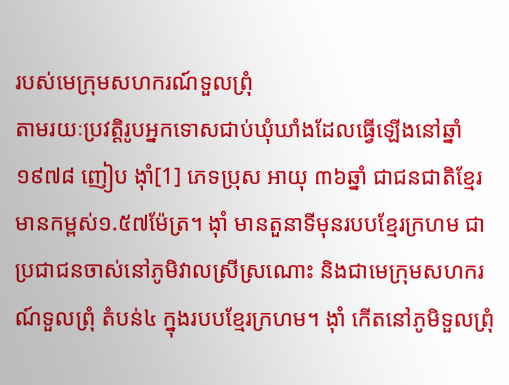របស់មេក្រុមសហករណ៍ទួលព្រុំ
តាមរយៈប្រវត្តិរូបអ្នកទោសជាប់ឃុំឃាំងដែលធ្វើឡើងនៅឆ្នាំ១៩៧៨ ញៀប ង៉ាំ[1] ភេទប្រុស អាយុ ៣៦ឆ្នាំ ជាជនជាតិខ្មែរ មានកម្ពស់១.៥៧ម៉ែត្រ។ ង៉ាំ មានតួនាទីមុនរបបខ្មែរក្រហម ជាប្រជាជនចាស់នៅភូមិវាលស្រីស្រណោះ និងជាមេក្រុមសហករណ៍ទួលព្រុំ តំបន់៤ ក្នុងរបបខ្មែរក្រហម។ ង៉ាំ កើតនៅភូមិទួលព្រុំ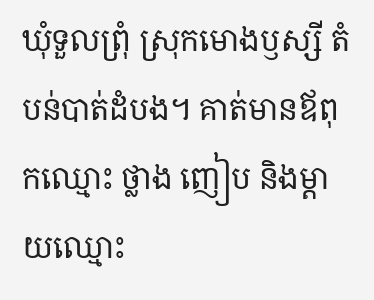ឃុំទួលព្រុំ ស្រុកមោងឫស្សី តំបន់បាត់ដំបង។ គាត់មានឪពុកឈ្មោះ ថ្លាង ញៀប និងម្ដាយឈ្មោះ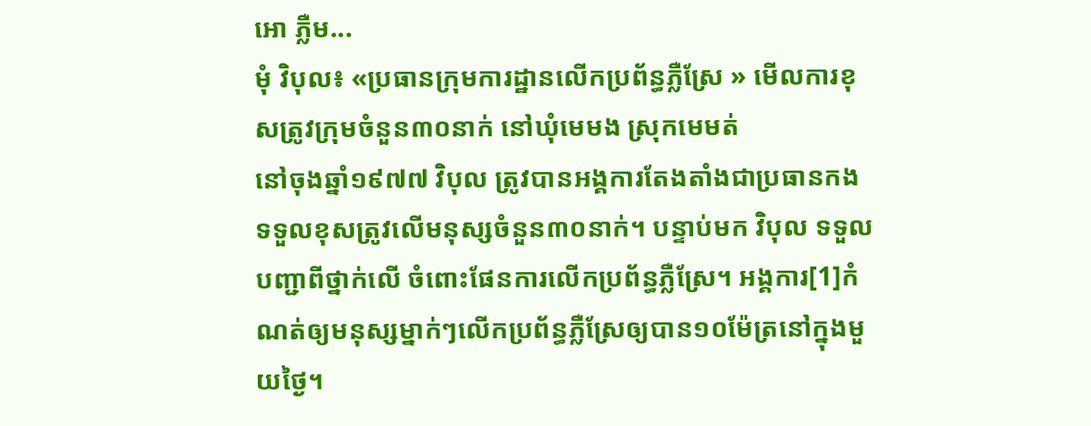អោ ភ្លឺម...
មុំ វិបុល៖ «ប្រធានក្រុមការដ្ឋានលើកប្រព័ន្ធភ្លឺស្រែ » មើលការខុសត្រូវក្រុមចំនួន៣០នាក់ នៅឃុំមេមង ស្រុកមេមត់
នៅចុងឆ្នាំ១៩៧៧ វិបុល ត្រូវបានអង្គការតែងតាំងជាប្រធានកង ទទួលខុសត្រូវលើមនុស្សចំនួន៣០នាក់។ បន្ទាប់មក វិបុល ទទួលបញ្ជាពីថ្នាក់លើ ចំពោះផែនការលើកប្រព័ន្ធភ្លឺស្រែ។ អង្គការ[1]កំណត់ឲ្យមនុស្សម្នាក់ៗលើកប្រព័ន្ធភ្លឺស្រែឲ្យបាន១០ម៉ែត្រនៅក្នុងមួយថ្ងៃ។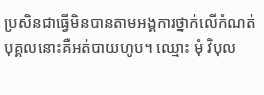ប្រសិនជាធ្វើមិនបានតាមអង្គការថ្នាក់លើកំណត់ បុគ្គលនោះគឺអត់បាយហូប។ ឈ្មោះ មុំ វិបុល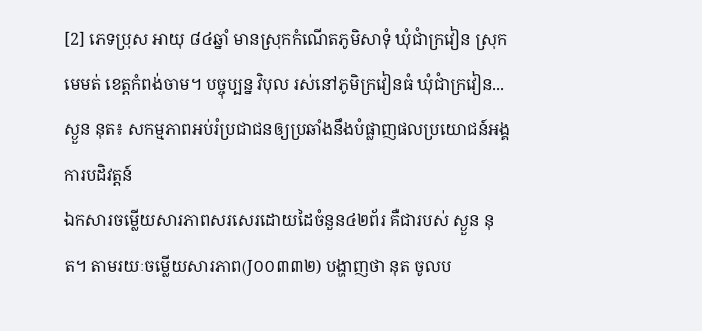[2] ភេទប្រុស អាយុ ៨៤ឆ្នាំ មានស្រុកកំណើតភូមិសាទុំ ឃុំជាំក្រវៀន ស្រុកមេមត់ ខេត្តកំពង់ចាម។ បច្ចុប្បន្ន វិបុល រស់នៅភូមិក្រវៀនធំ ឃុំជាំក្រវៀន...
ស្ងួន នុត៖ សកម្មភាពអប់រំប្រជាជនឲ្យប្រឆាំងនឹងបំផ្លាញផលប្រយោជន៍អង្គការបដិវត្តន៍
ឯកសារចម្លើយសារភាពសរសេរដោយដៃចំនួន៤២ព័រ គឺជារបស់ ស្ងួន នុត។ តាមរយៈចម្លើយសារភាព(J០០៣៣២) បង្ហាញថា នុត ចូលប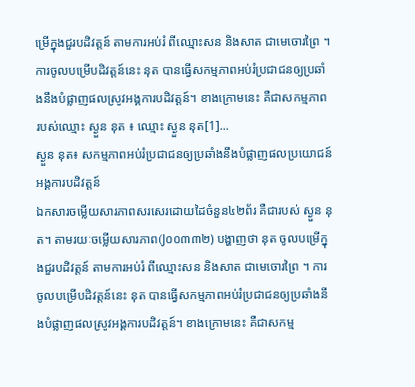ម្រើក្នុងជួរបដិវត្តន៍ តាមការអប់រំ ពីឈ្មោះសន និងសាត ជាមេចោរព្រៃ ។ ការចូលបម្រើបដិវត្តន៍នេះ នុត បានធ្វើសកម្មភាពអប់រំប្រជាជនឲ្យប្រឆាំងនឹងបំផ្លាញផលស្រូវអង្គការបដិវត្តន៍។ ខាងក្រោមនេះ គឺជាសកម្មភាព របស់ឈ្មោះ ស្ងួន នុត ៖ ឈ្មោះ ស្ងួន នុត[1]...
ស្ងួន នុត៖ សកម្មភាពអប់រំប្រជាជនឲ្យប្រឆាំងនឹងបំផ្លាញផលប្រយោជន៍អង្គការបដិវត្តន៍
ឯកសារចម្លើយសារភាពសរសេរដោយដៃចំនួន៤២ព័រ គឺជារបស់ ស្ងួន នុត។ តាមរយៈចម្លើយសារភាព(J០០៣៣២) បង្ហាញថា នុត ចូលបម្រើក្នុងជួរបដិវត្តន៍ តាមការអប់រំ ពីឈ្មោះសន និងសាត ជាមេចោរព្រៃ ។ ការចូលបម្រើបដិវត្តន៍នេះ នុត បានធ្វើសកម្មភាពអប់រំប្រជាជនឲ្យប្រឆាំងនឹងបំផ្លាញផលស្រូវអង្គការបដិវត្តន៍។ ខាងក្រោមនេះ គឺជាសកម្ម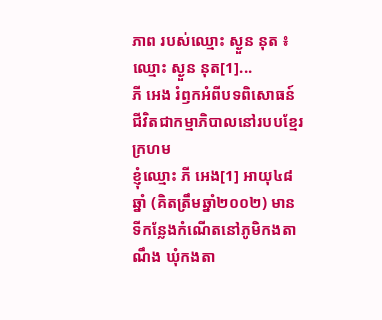ភាព របស់ឈ្មោះ ស្ងួន នុត ៖ ឈ្មោះ ស្ងួន នុត[1]...
ភី អេង រំឭកអំពីបទពិសោធន៍ជីវិតជាកម្មាភិបាលនៅរបបខ្មែរក្រហម
ខ្ញុំឈ្មោះ ភី អេង[1] អាយុ៤៨ឆ្នាំ (គិតត្រឹមឆ្នាំ២០០២) មានទីកន្លែងកំណើតនៅភូមិកងតាណឹង ឃុំកងតា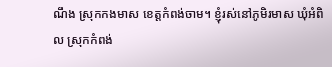ណឹង ស្រុកកងមាស ខេត្តកំពង់ចាម។ ខ្ញុំរស់នៅភូមិរមាស ឃុំអំពិល ស្រុកកំពង់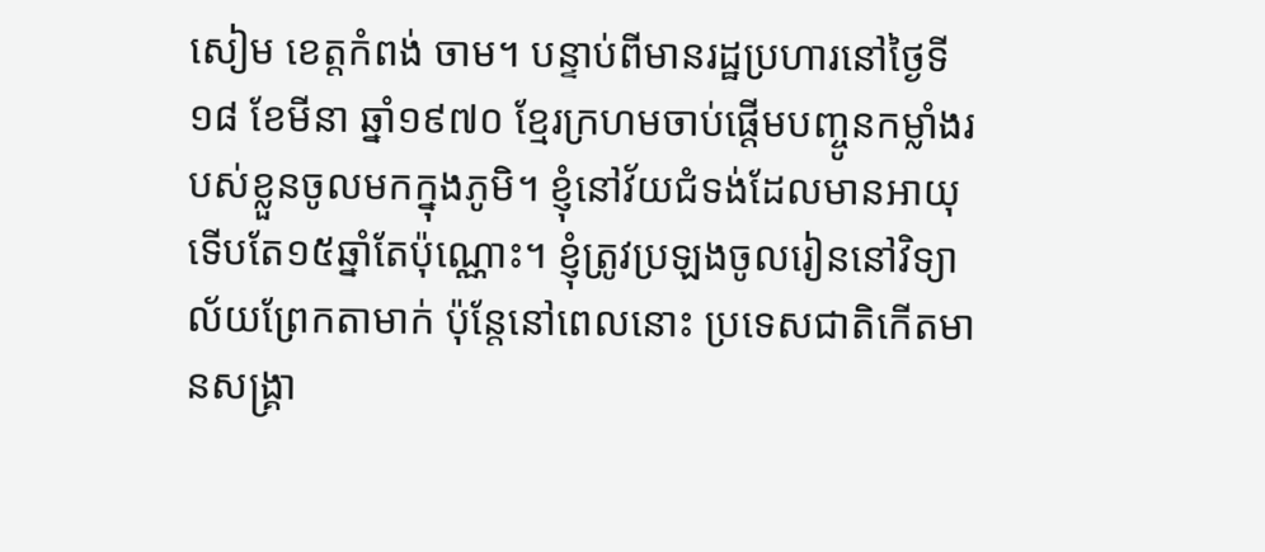សៀម ខេត្តកំពង់ ចាម។ បន្ទាប់ពីមានរដ្ឋប្រហារនៅថ្ងៃទី១៨ ខែមីនា ឆ្នាំ១៩៧០ ខ្មែរក្រហមចាប់ផ្ដើមបញ្ចូនកម្លាំងរបស់ខ្លួនចូលមកក្នុងភូមិ។ ខ្ញុំនៅវ័យជំទង់ដែលមានអាយុទើបតែ១៥ឆ្នាំតែប៉ុណ្ណោះ។ ខ្ញុំត្រូវប្រឡងចូលរៀននៅវិទ្យាល័យព្រែកតាមាក់ ប៉ុន្តែនៅពេលនោះ ប្រទេសជាតិកើតមានសង្រ្គា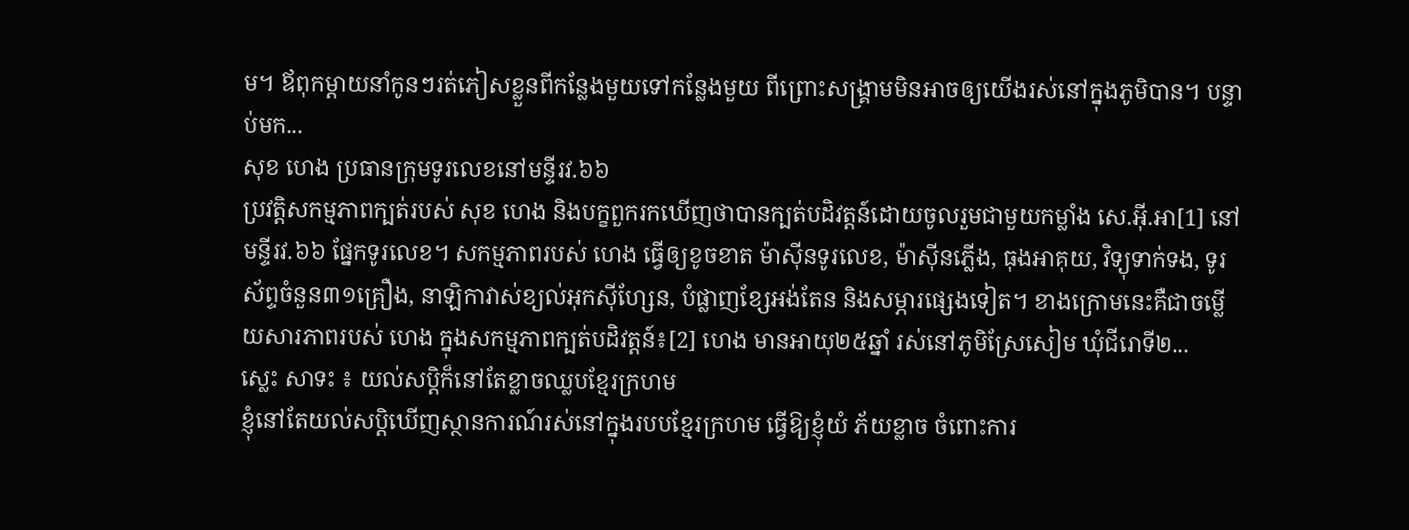ម។ ឪពុកម្ដាយនាំកូនៗរត់ភៀសខ្លួនពីកន្លែងមួយទៅកន្លែងមួយ ពីព្រោះសង្រ្គាមមិនអាចឲ្យយើងរស់នៅក្នុងភូមិបាន។ បន្ទាប់មក...
សុខ ហេង ប្រធានក្រុមទូរលេខនៅមន្ទីរវ.៦៦
ប្រវត្តិសកម្មភាពក្បត់របស់ សុខ ហេង និងបក្ខពួករកឃើញថាបានក្បត់បដិវត្តន៍ដោយចូលរួមជាមួយកម្លាំង សេ.អ៊ី.អា[1] នៅមន្ទីរវ.៦៦ ផ្នែកទូរលេខ។ សកម្មភាពរបស់ ហេង ធ្វើឲ្យខូចខាត ម៉ាស៊ីនទូរលេខ, ម៉ាស៊ីនភ្លើង, ធុងអាគុយ, វិទ្យុទាក់ទង, ទូរស័ព្ទចំនួន៣១គ្រឿង, នាឡិកាវាស់ខ្យល់អុកស៊ីហ្សែន, បំផ្លាញខ្សែអង់តែន និងសម្ភារផ្សេងទៀត។ ខាងក្រោមនេះគឺជាចម្លើយសារភាពរបស់ ហេង ក្នុងសកម្មភាពក្បត់បដិវត្តន៍៖[2] ហេង មានអាយុ២៥ឆ្នាំ រស់នៅភូមិស្រែសៀម ឃុំជីរោទី២...
ស្លេះ សាទះ ៖ យល់សប្ដិក៏នៅតែខ្លាចឈ្លបខ្មែរក្រហម
ខ្ញុំនៅតែយល់សប្ដិឃើញស្ថានការណ៍រស់នៅក្នុងរបបខ្មែរក្រហម ធ្វើឱ្យខ្ញុំយំ ភ័យខ្លាច ចំពោះការ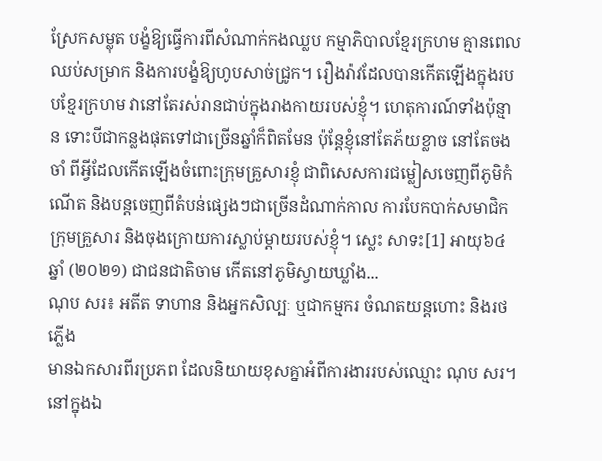ស្រែកសម្លុត បង្ខំឱ្យធ្វើការពីសំណាក់កងឈ្លប កម្មាភិបាលខ្មែរក្រហម គ្មានពេលឈប់សម្រាក និងការបង្ខំឱ្យហូបសាច់ជ្រូក។ រឿងរ៉ាវដែលបានកើតឡើងក្នុងរបបខ្មែរក្រហម វានៅតែរស់រានជាប់ក្នុងរាងកាយរបស់ខ្ញុំ។ ហេតុការណ៍ទាំងប៉ុន្មាន ទោះបីជាកន្លងផុតទៅជាច្រើនឆ្នាំក៏ពិតមែន ប៉ុន្ដែខ្ញុំនៅតែភ័យខ្លាច នៅតែចងចាំ ពីអ្វីដែលកើតឡើងចំពោះក្រុមគ្រួសារខ្ញុំ ជាពិសេសការជម្លៀសចេញពីភូមិកំណើត និងបន្តចេញពីតំបន់ផ្សេងៗជាច្រើនដំណាក់កាល ការបែកបាក់សមាជិកក្រុមគ្រួសារ និងចុងក្រោយការស្លាប់ម្តាយរបស់ខ្ញុំ។ ស្លេះ សាទះ[1] អាយុ៦៤ឆ្នាំ (២០២១) ជាជនជាតិចាម កើតនៅភូមិស្វាយឃ្លាំង...
ណុប សរ៖ អតីត ទាហាន និងអ្នកសិល្បៈ ឬជាកម្មករ ចំណតយន្តហោះ និងរថភ្លើង
មានឯកសារពីរប្រភព ដែលនិយាយខុសគ្នាអំពីការងាររបស់ឈ្មោះ ណុប សរ។ នៅក្នុងឯ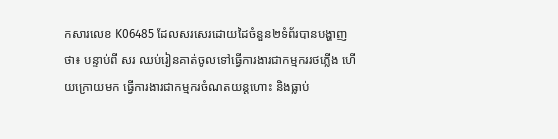កសារលេខ K06485 ដែលសរសេរដោយដៃចំនួន២ទំព័របានបង្ហាញថា៖ បន្ទាប់ពី សរ ឈប់រៀនគាត់ចូលទៅធ្វើការងារជាកម្មកររថភ្លើង ហើយក្រោយមក ធ្វើការងារជាកម្មករចំណតយន្តហោះ និងធ្លាប់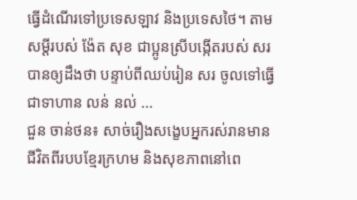ធ្វើដំណើរទៅប្រទេសឡាវ និងប្រទេសថៃ។ តាមសម្ដីរបស់ ង៉ែត សុខ ជាប្អូនស្រីបង្កើតរបស់ សរ បានឲ្យដឹងថា បន្ទាប់ពីឈប់រៀន សរ ចូលទៅធ្វើជាទាហាន លន់ នល់ ...
ជួន ចាន់ថន៖ សាច់រឿងសង្ខេបអ្នករស់រានមានជីវិតពីរបបខ្មែរក្រហម និងសុខភាពនៅពេ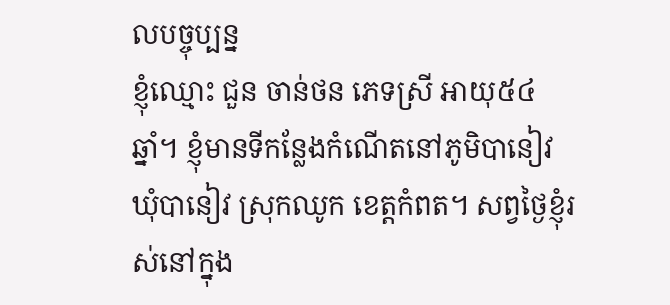លបច្ចុប្បន្ន
ខ្ញុំឈ្មោះ ជួន ចាន់ថន ភេទស្រី អាយុ៥៤ ឆ្នាំ។ ខ្ញុំមានទីកន្លែងកំណើតនៅភូមិបានៀវ ឃុំបានៀវ ស្រុកឈូក ខេត្តកំពត។ សព្វថ្ងៃខ្ញុំរស់នៅក្នុង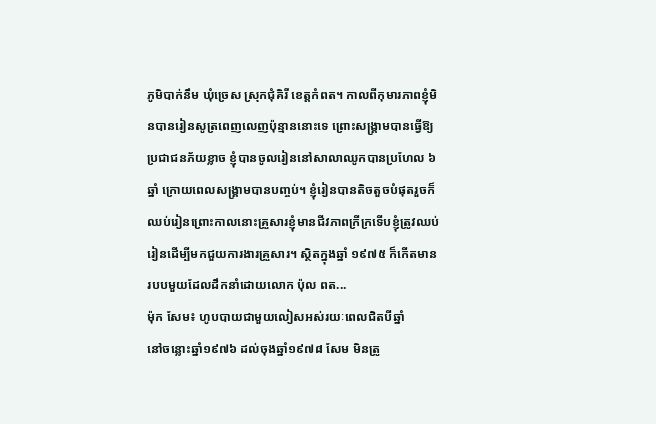ភូមិបាក់នឹម ឃុំច្រេស ស្រុកជុំគិរី ខេត្តកំពត។ កាលពីកុមារភាពខ្ញុំមិនបានរៀនសូត្រពេញលេញប៉ុន្មាននោះទេ ព្រោះសង្គ្រាមបានធ្វើឱ្យប្រជាជនភ័យខ្លាច ខ្ញុំបានចូលរៀននៅសាលាឈូកបានប្រហែល ៦ឆ្នាំ ក្រោយពេលសង្គ្រាមបានបញ្ចប់។ ខ្ញុំរៀនបានតិចតួចបំផុតរួចក៏ឈប់រៀនព្រោះកាលនោះគ្រួសារខ្ញុំមានជីវភាពក្រីក្រទើបខ្ញុំត្រូវឈប់រៀនដើម្បីមកជួយការងារគ្រួសារ។ ស្ថិតក្នុងឆ្នាំ ១៩៧៥ ក៏កើតមានរបបមួយដែលដឹកនាំដោយលោក ប៉ុល ពត...
ម៉ុក សែម៖ ហូបបាយជាមួយលៀសអស់រយៈពេលជិតបីឆ្នាំ
នៅចន្លោះឆ្នាំ១៩៧៦ ដល់ចុងឆ្នាំ១៩៧៨ សែម មិនត្រូ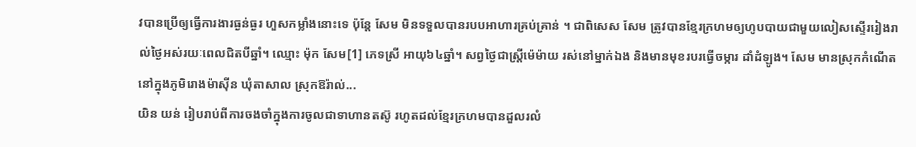វបានប្រើឲ្យធ្វើការងារធ្ងន់ធ្ងរ ហួសកម្លាំងនោះទេ ប៉ុន្តែ សែម មិនទទួលបានរបបអាហារគ្រប់គ្រាន់ ។ ជាពិសេស សែម ត្រូវបានខ្មែរក្រហមឲ្យហូបបាយជាមួយលៀសស្ទើររៀងរាល់ថ្ងៃអស់រយៈពេលជិតបីឆ្នាំ។ ឈ្មោះ ម៉ុក សែម[1] ភេទស្រី អាយុ៦៤ឆ្នាំ។ សព្វថ្ងៃជាស្រ្តីម៉េម៉ាយ រស់នៅម្នាក់ឯង និងមានមុខរបរធ្វើចម្ការ ដាំដំឡូង។ សែម មានស្រុកកំណើតនៅក្នុងភូមិរោងម៉ាស៊ីន ឃុំតាសាល ស្រុកឱរ៉ាល់...
យិន យន់ រៀបរាប់ពីការចងចាំក្នុងការចូលជាទាហានតស៊ូ រហូតដល់ខ្មែរក្រហមបានដួលរលំ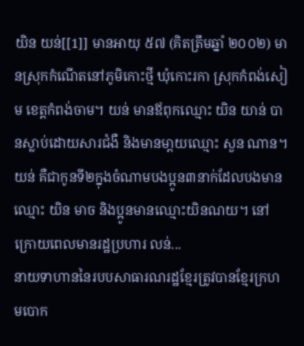យិន យន់[[1]] មានអាយុ ៥៧ (គិតត្រឹមឆ្នាំ ២០០២) មានស្រុកកំណើតនៅភូមិកោះថ្មី ឃុំកោះរកា ស្រុកកំពង់សៀម ខេត្តកំពង់ចាម។ យន់ មានឪពុកឈ្មោះ យិន យាន់ បានស្លាប់ដោយសារជំងឺ និងមានមា្តយឈ្មោះ សួន ណាន។ យន់ គឺជាកូនទី២ក្នុងចំណាមបងប្អូន៣នាក់ដែលបងមានឈ្មោះ យិន មាច និងប្អូនមានឈ្មោះយិនណយ។ នៅក្រោយពេលមានរដ្ឋប្រហារ លន់...
នាយទាហាននៃរបបសាធារណរដ្ឋខ្មែរត្រូវបានខ្មែរក្រហមបោក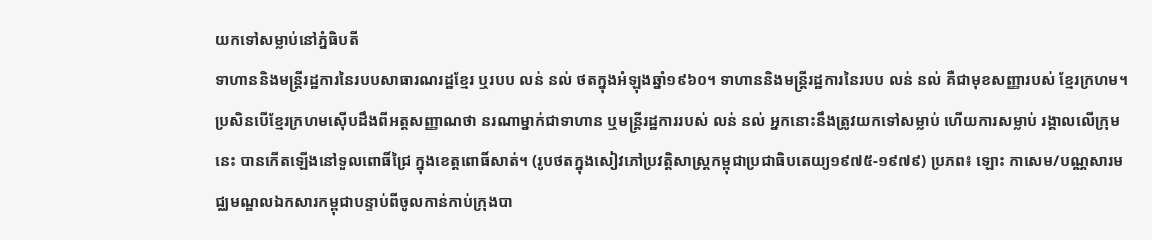យកទៅសម្លាប់នៅភ្នំធិបតី
ទាហាននិងមន្ត្រីរដ្ឋការនៃរបបសាធារណរដ្ឋខ្មែរ ឬរបប លន់ នល់ ថតក្នុងអំឡុងឆ្នាំ១៩៦០។ ទាហាននិងមន្ត្រីរដ្ឋការនៃរបប លន់ នល់ គឺជាមុខសញ្ញារបស់ ខ្មែរក្រហម។ ប្រសិនបើខ្មែរក្រហមស៊ើបដឹងពីអត្តសញ្ញាណថា នរណាម្នាក់ជាទាហាន ឬមន្ត្រីរដ្ឋការរបស់ លន់ នល់ អ្នកនោះនឹងត្រូវយកទៅសម្លាប់ ហើយការសម្លាប់ រង្គាលលើក្រុមនេះ បានកើតឡើងនៅទួលពោធិ៍ជ្រៃ ក្នុងខេត្តពោធិ៍សាត់។ (រូបថតក្នុងសៀវភៅប្រវត្តិសាស្រ្តកម្ពុជាប្រជាធិបតេយ្យ១៩៧៥-១៩៧៩) ប្រភព៖ ឡោះ កាសេម/បណ្ណសារមជ្ឈមណ្ឌលឯកសារកម្ពុជាបន្ទាប់ពីចូលកាន់កាប់ក្រុងបា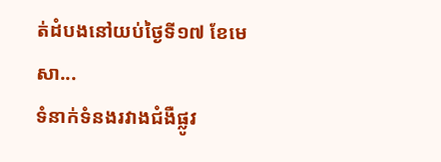ត់ដំបងនៅយប់ថ្ងៃទី១៧ ខែមេសា...
ទំនាក់ទំនងរវាងជំងឺផ្លូវ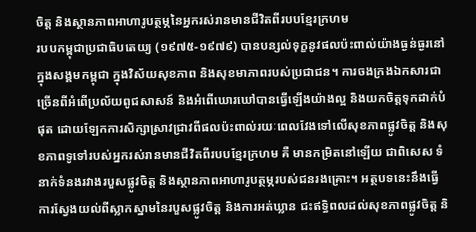ចិត្ត និងស្ថានភាពអាហារូបត្ថម្ភនៃអ្នករស់រានមានជីវិតពីរបបខ្មែរក្រហម
របបកម្ពុជាប្រជាធិបតេយ្យ (១៩៧៥-១៩៧៩) បានបន្សល់ទុក្ខនូវផលប៉ះពាល់យ៉ាងធ្ងន់ធ្ងរនៅក្នុងសង្គមកម្ពុជា ក្នុងវិស័យសុខភាព និងសុខមាភាពរបស់ប្រជាជន។ ការចងក្រងឯកសារជាច្រើនពីអំពើប្រល័យពូជសាសន៍ និងអំពើឃោរឃៅបានធ្វើឡើងយ៉ាងល្អ និងយកចិត្តទុកដាក់បំផុត ដោយឡែកការសិក្សាស្រាវជ្រាវពីផលប៉ះពាល់រយៈពេលវែងទៅលើសុខភាពផ្លូវចិត្ត និងសុខភាពទូទៅរបស់អ្នករស់រានមានជីវិតពីរបបខ្មែរក្រហម គឺ មានកម្រិតនៅឡើយ ជាពិសេស ទំនាក់ទំនងរវាងរបួសផ្លូវចិត្ត និងស្ថានភាពអាហារូបត្ថម្ភរបស់ជនរងគ្រោះ។ អត្ថបទនេះនឹងធ្វើការស្វែងយល់ពីស្លាកស្នាមនៃរបួសផ្លូវចិត្ត និងការអត់ឃ្លាន ជះឥទ្ធិពលដល់សុខភាពផ្លូវចិត្ត និ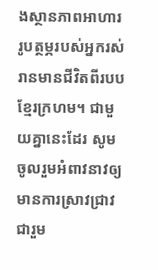ងស្ថានភាពអាហាររូបត្ថម្ភរបស់អ្នករស់រានមានជីវិតពីរបបខ្មែរក្រហម។ ជាមួយគ្នានេះដែរ សូមចូលរួមអំពាវនាវឲ្យមានការស្រាវជ្រាវជារួម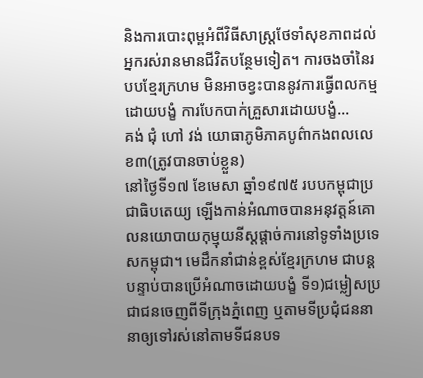និងការបោះពុម្ពអំពីវិធីសាស្ត្រថែទាំសុខភាពដល់អ្នករស់រានមានជីវិតបន្ថែមទៀត។ ការចងចាំនៃរបបខ្មែរក្រហម មិនអាចខ្វះបាននូវការធ្វើពលកម្មដោយបង្ខំ ការបែកបាក់គ្រួសារដោយបង្ខំ...
គង់ ជុំ ហៅ វង់ យោធាភូមិភាគបូព៌ាកងពលលេខ៣(ត្រូវបានចាប់ខ្លួន)
នៅថ្ងៃទី១៧ ខែមេសា ឆ្នាំ១៩៧៥ របបកម្ពុជាប្រជាធិបតេយ្យ ឡើងកាន់អំណាចបានអនុវត្តន៍គោលនយោបាយកុម្មុយនីស្តផ្តាច់ការនៅទូទាំងប្រទេសកម្ពុជា។ មេដឹកនាំជាន់ខ្ពស់ខ្មែរក្រហម ជាបន្តបន្ទាប់បានប្រើអំណាចដោយបង្ខំ ទី១)ជម្លៀសប្រជាជនចេញពីទីក្រុងភ្នំពេញ ឬតាមទីប្រជុំជននានាឲ្យទៅរស់នៅតាមទីជនបទ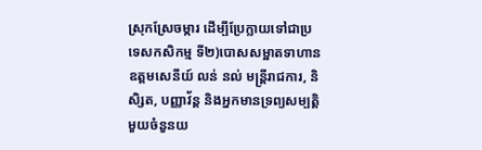ស្រុកស្រែចម្ការ ដើម្បីប្រែក្លាយទៅជាប្រទេសកសិកម្ម ទី២)បោសសម្អាតទាហានឧត្តមសេនីយ៍ លន់ នល់ មន្រ្តីរាជការ, និសិ្សត, បញ្ញាវ័ន្ត និងអ្នកមានទ្រព្យសម្បតិ្តមួយចំនួនយ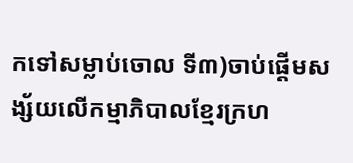កទៅសម្លាប់ចោល ទី៣)ចាប់ផ្តើមសង្ស័យលើកម្មាភិបាលខ្មែរក្រហ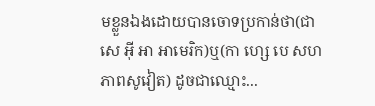មខ្លួនឯងដោយបានចោទប្រកាន់ថា(ជាសេ អ៊ី អា អាមេរិក)ឬ(កា ហ្សេ បេ សហភាពសូវៀត) ដូចជាឈ្មោះ...